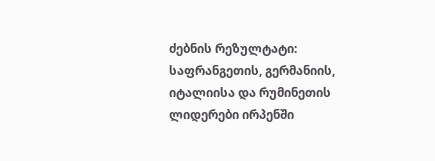ძებნის რეზულტატი:
საფრანგეთის, გერმანიის, იტალიისა და რუმინეთის ლიდერები ირპენში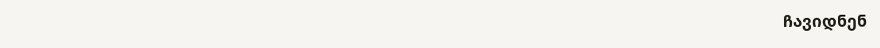ჩავიდნენ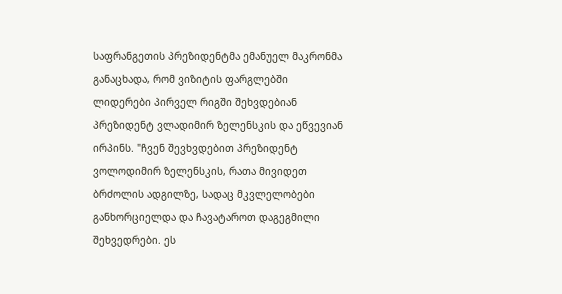საფრანგეთის პრეზიდენტმა ემანუელ მაკრონმა განაცხადა, რომ ვიზიტის ფარგლებში ლიდერები პირველ რიგში შეხვდებიან პრეზიდენტ ვლადიმირ ზელენსკის და ეწვევიან ირპინს. "ჩვენ შევხვდებით პრეზიდენტ ვოლოდიმირ ზელენსკის, რათა მივიდეთ ბრძოლის ადგილზე, სადაც მკვლელობები განხორციელდა და ჩავატაროთ დაგეგმილი შეხვედრები. ეს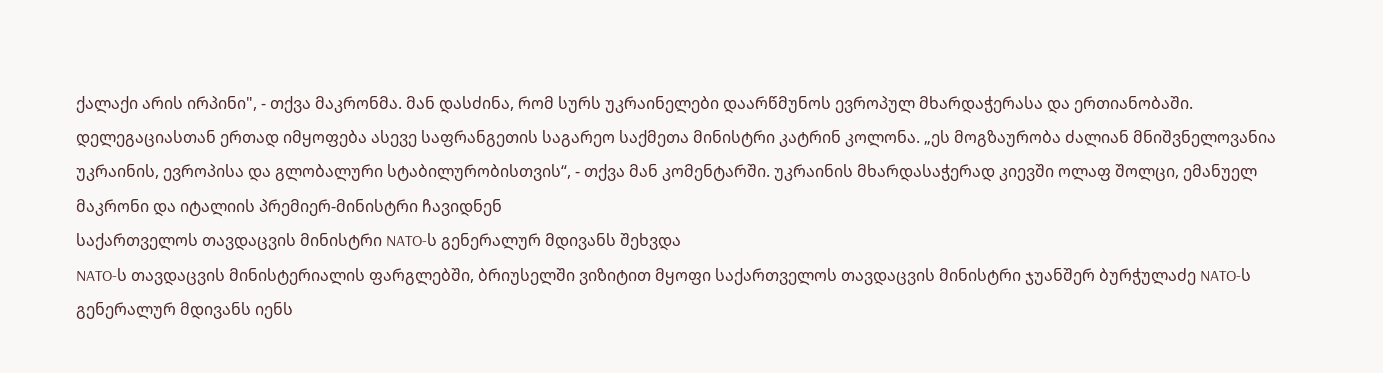ქალაქი არის ირპინი", - თქვა მაკრონმა. მან დასძინა, რომ სურს უკრაინელები დაარწმუნოს ევროპულ მხარდაჭერასა და ერთიანობაში. დელეგაციასთან ერთად იმყოფება ასევე საფრანგეთის საგარეო საქმეთა მინისტრი კატრინ კოლონა. „ეს მოგზაურობა ძალიან მნიშვნელოვანია უკრაინის, ევროპისა და გლობალური სტაბილურობისთვის“, - თქვა მან კომენტარში. უკრაინის მხარდასაჭერად კიევში ოლაფ შოლცი, ემანუელ მაკრონი და იტალიის პრემიერ-მინისტრი ჩავიდნენ
საქართველოს თავდაცვის მინისტრი NATO-ს გენერალურ მდივანს შეხვდა
NATO-ს თავდაცვის მინისტერიალის ფარგლებში, ბრიუსელში ვიზიტით მყოფი საქართველოს თავდაცვის მინისტრი ჯუანშერ ბურჭულაძე NATO-ს გენერალურ მდივანს იენს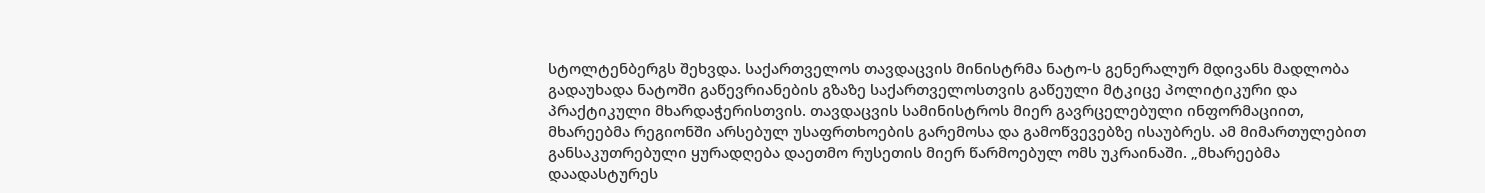სტოლტენბერგს შეხვდა. საქართველოს თავდაცვის მინისტრმა ნატო-ს გენერალურ მდივანს მადლობა გადაუხადა ნატოში გაწევრიანების გზაზე საქართველოსთვის გაწეული მტკიცე პოლიტიკური და პრაქტიკული მხარდაჭერისთვის. თავდაცვის სამინისტროს მიერ გავრცელებული ინფორმაციით, მხარეებმა რეგიონში არსებულ უსაფრთხოების გარემოსა და გამოწვევებზე ისაუბრეს. ამ მიმართულებით განსაკუთრებული ყურადღება დაეთმო რუსეთის მიერ წარმოებულ ომს უკრაინაში. „მხარეებმა დაადასტურეს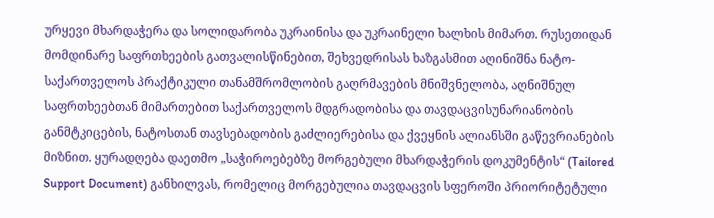ურყევი მხარდაჭერა და სოლიდარობა უკრაინისა და უკრაინელი ხალხის მიმართ. რუსეთიდან მომდინარე საფრთხეების გათვალისწინებით, შეხვედრისას ხაზგასმით აღინიშნა ნატო-საქართველოს პრაქტიკული თანამშრომლობის გაღრმავების მნიშვნელობა, აღნიშნულ საფრთხეებთან მიმართებით საქართველოს მდგრადობისა და თავდაცვისუნარიანობის განმტკიცების, ნატოსთან თავსებადობის გაძლიერებისა და ქვეყნის ალიანსში გაწევრიანების მიზნით. ყურადღება დაეთმო „საჭიროებებზე მორგებული მხარდაჭერის დოკუმენტის“ (Tailored Support Document) განხილვას, რომელიც მორგებულია თავდაცვის სფეროში პრიორიტეტული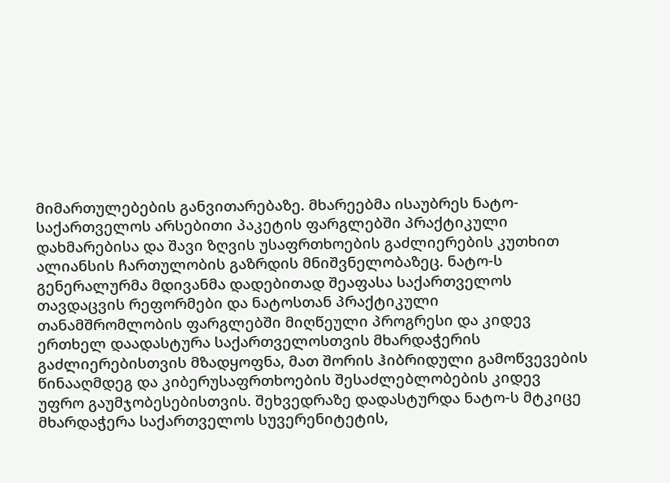მიმართულებების განვითარებაზე. მხარეებმა ისაუბრეს ნატო-საქართველოს არსებითი პაკეტის ფარგლებში პრაქტიკული დახმარებისა და შავი ზღვის უსაფრთხოების გაძლიერების კუთხით ალიანსის ჩართულობის გაზრდის მნიშვნელობაზეც. ნატო-ს გენერალურმა მდივანმა დადებითად შეაფასა საქართველოს თავდაცვის რეფორმები და ნატოსთან პრაქტიკული თანამშრომლობის ფარგლებში მიღწეული პროგრესი და კიდევ ერთხელ დაადასტურა საქართველოსთვის მხარდაჭერის გაძლიერებისთვის მზადყოფნა, მათ შორის ჰიბრიდული გამოწვევების წინააღმდეგ და კიბერუსაფრთხოების შესაძლებლობების კიდევ უფრო გაუმჯობესებისთვის. შეხვედრაზე დადასტურდა ნატო-ს მტკიცე მხარდაჭერა საქართველოს სუვერენიტეტის,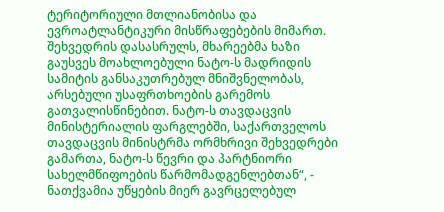ტერიტორიული მთლიანობისა და ევროატლანტიკური მისწრაფებების მიმართ. შეხვედრის დასასრულს, მხარეებმა ხაზი გაუსვეს მოახლოებული ნატო-ს მადრიდის სამიტის განსაკუთრებულ მნიშვნელობას, არსებული უსაფრთხოების გარემოს გათვალისწინებით. ნატო-ს თავდაცვის მინისტერიალის ფარგლებში, საქართველოს თავდაცვის მინისტრმა ორმხრივი შეხვედრები გამართა, ნატო-ს წევრი და პარტნიორი სახელმწიფოების წარმომადგენლებთან“, - ნათქვამია უწყების მიერ გავრცელებულ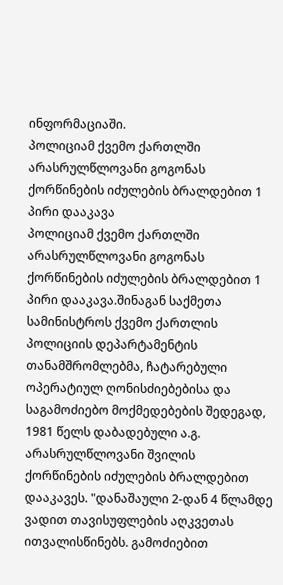ინფორმაციაში.
პოლიციამ ქვემო ქართლში არასრულწლოვანი გოგონას ქორწინების იძულების ბრალდებით 1 პირი დააკავა
პოლიციამ ქვემო ქართლში არასრულწლოვანი გოგონას ქორწინების იძულების ბრალდებით 1 პირი დააკავა.შინაგან საქმეთა სამინისტროს ქვემო ქართლის პოლიციის დეპარტამენტის თანამშრომლებმა, ჩატარებული ოპერატიულ ღონისძიებებისა და საგამოძიებო მოქმედებების შედეგად, 1981 წელს დაბადებული ა.გ. არასრულწლოვანი შვილის ქორწინების იძულების ბრალდებით დააკავეს. "დანაშაული 2-დან 4 წლამდე ვადით თავისუფლების აღკვეთას ითვალისწინებს. გამოძიებით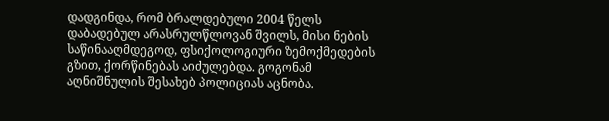დადგინდა, რომ ბრალდებული 2004 წელს დაბადებულ არასრულწლოვან შვილს, მისი ნების საწინააღმდეგოდ, ფსიქოლოგიური ზემოქმედების გზით, ქორწინებას აიძულებდა. გოგონამ აღნიშნულის შესახებ პოლიციას აცნობა.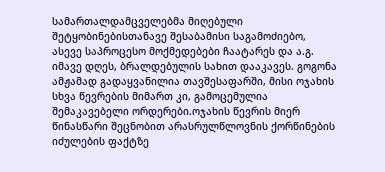სამართალდამცველებმა მიღებული შეტყობინებისთანავე შესაბამისი საგამოძიებო, ასევე საპროცესო მოქმედებები ჩაატარეს და ა.გ. იმავე დღეს, ბრალდებულის სახით დააკავეს. გოგონა ამჟამად გადაყვანილია თავშესაფარში, მისი ოჯახის სხვა წევრების მიმართ კი, გამოცემულია შემაკავებელი ორდერები.ოჯახის წევრის მიერ წინასწარი შეცნობით არასრულწლოვნის ქორწინების იძულების ფაქტზე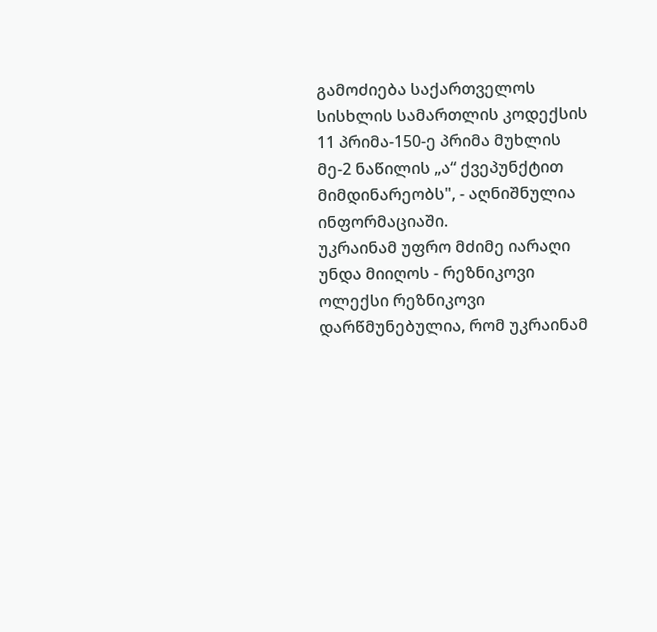გამოძიება საქართველოს სისხლის სამართლის კოდექსის 11 პრიმა-150-ე პრიმა მუხლის მე-2 ნაწილის „ა“ ქვეპუნქტით მიმდინარეობს", - აღნიშნულია ინფორმაციაში.
უკრაინამ უფრო მძიმე იარაღი უნდა მიიღოს - რეზნიკოვი
ოლექსი რეზნიკოვი დარწმუნებულია, რომ უკრაინამ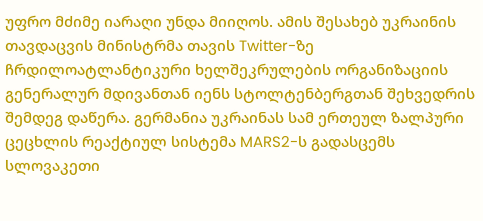უფრო მძიმე იარაღი უნდა მიიღოს. ამის შესახებ უკრაინის თავდაცვის მინისტრმა თავის Twitter-ზე ჩრდილოატლანტიკური ხელშეკრულების ორგანიზაციის გენერალურ მდივანთან იენს სტოლტენბერგთან შეხვედრის შემდეგ დაწერა. გერმანია უკრაინას სამ ერთეულ ზალპური ცეცხლის რეაქტიულ სისტემა MARS2-ს გადასცემს სლოვაკეთი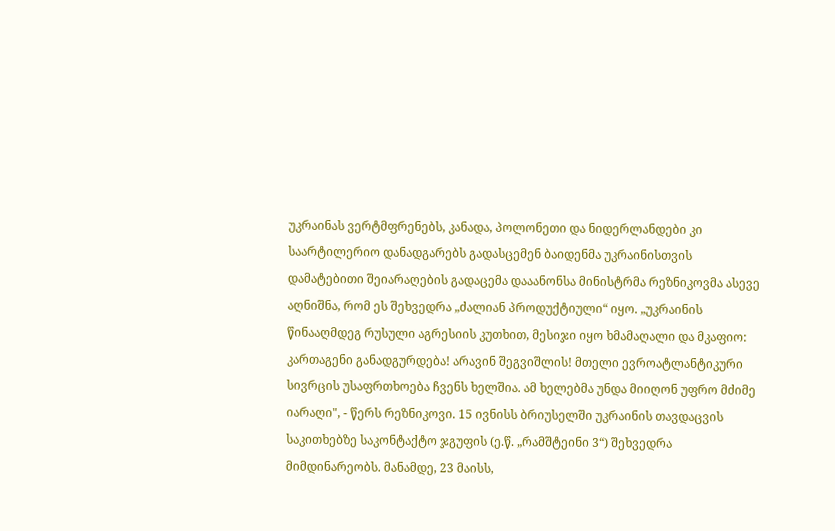უკრაინას ვერტმფრენებს, კანადა, პოლონეთი და ნიდერლანდები კი საარტილერიო დანადგარებს გადასცემენ ბაიდენმა უკრაინისთვის დამატებითი შეიარაღების გადაცემა დააანონსა მინისტრმა რეზნიკოვმა ასევე აღნიშნა, რომ ეს შეხვედრა „ძალიან პროდუქტიული“ იყო. „უკრაინის წინააღმდეგ რუსული აგრესიის კუთხით, მესიჯი იყო ხმამაღალი და მკაფიო: კართაგენი განადგურდება! არავინ შეგვიშლის! მთელი ევროატლანტიკური სივრცის უსაფრთხოება ჩვენს ხელშია. ამ ხელებმა უნდა მიიღონ უფრო მძიმე იარაღი", - წერს რეზნიკოვი. 15 ივნისს ბრიუსელში უკრაინის თავდაცვის საკითხებზე საკონტაქტო ჯგუფის (ე.წ. „რამშტეინი 3“) შეხვედრა მიმდინარეობს. მანამდე, 23 მაისს,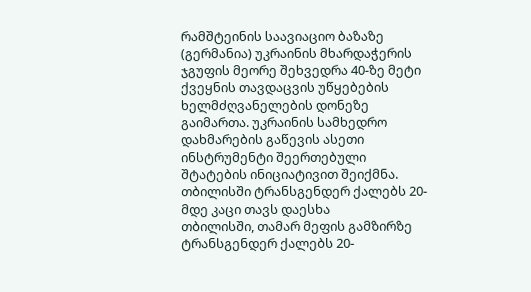რამშტეინის საავიაციო ბაზაზე (გერმანია) უკრაინის მხარდაჭერის ჯგუფის მეორე შეხვედრა 40-ზე მეტი ქვეყნის თავდაცვის უწყებების ხელმძღვანელების დონეზე გაიმართა. უკრაინის სამხედრო დახმარების გაწევის ასეთი ინსტრუმენტი შეერთებული შტატების ინიციატივით შეიქმნა.
თბილისში ტრანსგენდერ ქალებს 20-მდე კაცი თავს დაესხა
თბილისში, თამარ მეფის გამზირზე ტრანსგენდერ ქალებს 20-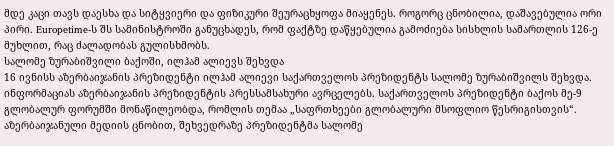მდე კაცი თავს დაესხა და სიტყვიერი და ფიზიკური შეურაცხყოფა მიაყენეს. როგორც ცნობილია, დაშავებულია ორი პირი. Europetime-ს შს სამინისტროში განუცხადეს, რომ ფაქტზე დაწყებულია გამოძიება სისხლის სამართლის 126-ე მუხლით, რაც ძალადობას გულისხმობს.
სალომე ზურაბიშვილი ბაქოში, ილჰამ ალიევს შეხვდა
16 ივნისს აზერბაიჯანის პრეზიდენტი ილჰამ ალიევი საქართველოს პრეზიდენტს სალომე ზურაბიშვილს შეხვდა. ინფორმაციას აზერბაიჯანის პრეზიდენტის პრესსამსახური ავრცელებს. საქართველოს პრეზიდენტი ბაქოს მე-9 გლობალურ ფორუმში მონაწილეობდა, რომლის თემაა „საფრთხეები გლობალური მსოფლიო წესრიგისთვის“. აზერბაიჯანული მედიის ცნობით, შეხვედრაზე პრეზიდენტმა სალომე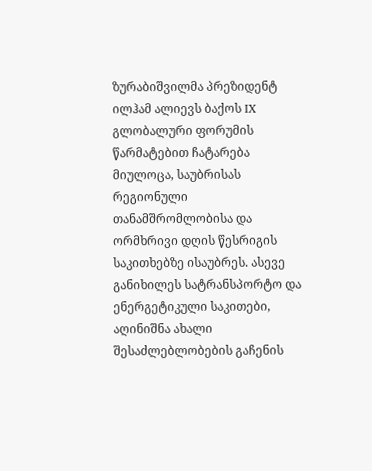ზურაბიშვილმა პრეზიდენტ ილჰამ ალიევს ბაქოს IX გლობალური ფორუმის წარმატებით ჩატარება მიულოცა, საუბრისას რეგიონული თანამშრომლობისა და ორმხრივი დღის წესრიგის საკითხებზე ისაუბრეს. ასევე განიხილეს სატრანსპორტო და ენერგეტიკული საკითები, აღინიშნა ახალი შესაძლებლობების გაჩენის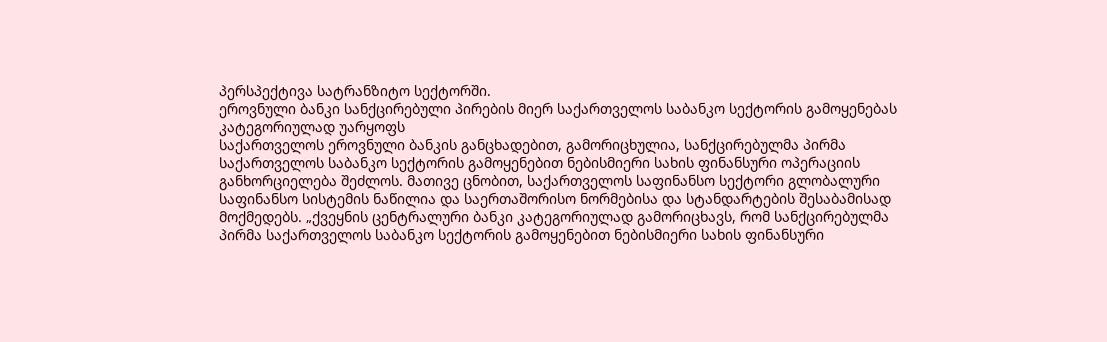პერსპექტივა სატრანზიტო სექტორში.
ეროვნული ბანკი სანქცირებული პირების მიერ საქართველოს საბანკო სექტორის გამოყენებას კატეგორიულად უარყოფს
საქართველოს ეროვნული ბანკის განცხადებით, გამორიცხულია, სანქცირებულმა პირმა საქართველოს საბანკო სექტორის გამოყენებით ნებისმიერი სახის ფინანსური ოპერაციის განხორციელება შეძლოს. მათივე ცნობით, საქართველოს საფინანსო სექტორი გლობალური საფინანსო სისტემის ნაწილია და საერთაშორისო ნორმებისა და სტანდარტების შესაბამისად მოქმედებს. „ქვეყნის ცენტრალური ბანკი კატეგორიულად გამორიცხავს, რომ სანქცირებულმა პირმა საქართველოს საბანკო სექტორის გამოყენებით ნებისმიერი სახის ფინანსური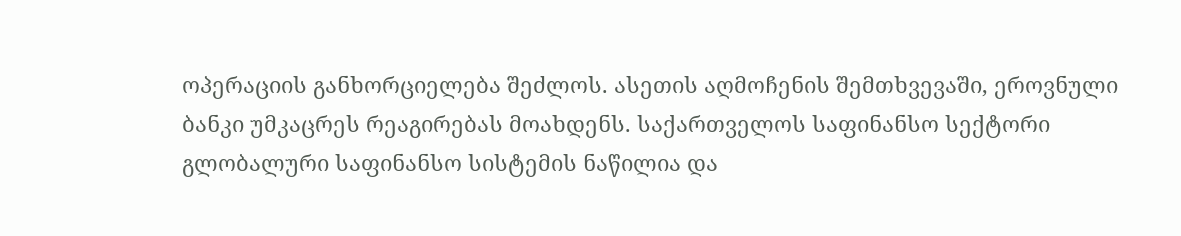ოპერაციის განხორციელება შეძლოს. ასეთის აღმოჩენის შემთხვევაში, ეროვნული ბანკი უმკაცრეს რეაგირებას მოახდენს. საქართველოს საფინანსო სექტორი გლობალური საფინანსო სისტემის ნაწილია და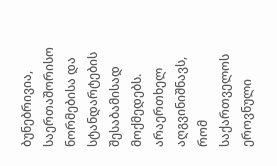ბუნებრივია, საერთაშორისო ნორმებისა და სტანდარტების შესაბამისად მოქმედებს. არაერთხელ აღგვინიშნავს, რომ საქართველოს ეროვნული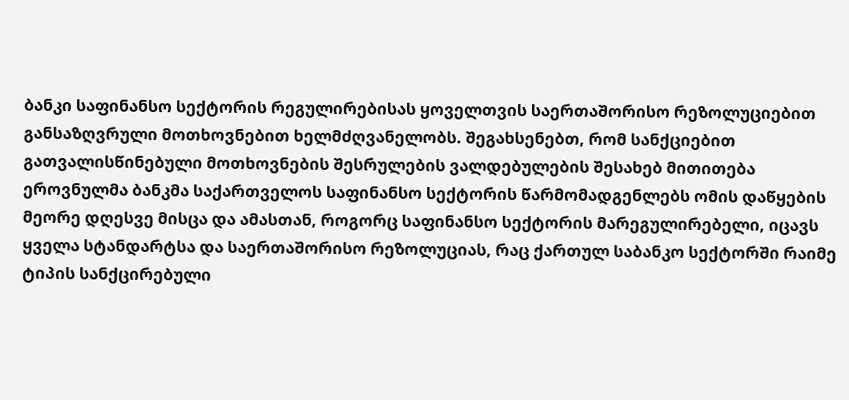ბანკი საფინანსო სექტორის რეგულირებისას ყოველთვის საერთაშორისო რეზოლუციებით განსაზღვრული მოთხოვნებით ხელმძღვანელობს. შეგახსენებთ, რომ სანქციებით გათვალისწინებული მოთხოვნების შესრულების ვალდებულების შესახებ მითითება ეროვნულმა ბანკმა საქართველოს საფინანსო სექტორის წარმომადგენლებს ომის დაწყების მეორე დღესვე მისცა და ამასთან, როგორც საფინანსო სექტორის მარეგულირებელი, იცავს ყველა სტანდარტსა და საერთაშორისო რეზოლუციას, რაც ქართულ საბანკო სექტორში რაიმე ტიპის სანქცირებული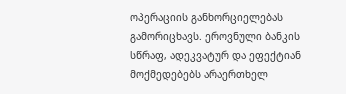ოპერაციის განხორციელებას გამორიცხავს. ეროვნული ბანკის სწრაფ, ადეკვატურ და ეფექტიან მოქმედებებს არაერთხელ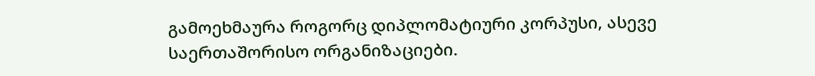გამოეხმაურა როგორც დიპლომატიური კორპუსი, ასევე საერთაშორისო ორგანიზაციები.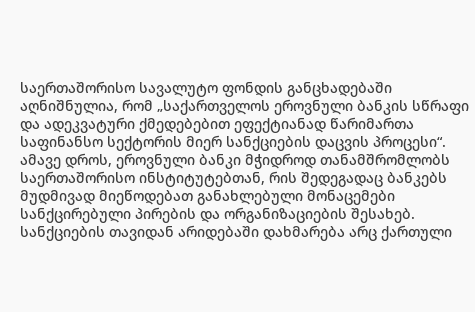საერთაშორისო სავალუტო ფონდის განცხადებაში აღნიშნულია, რომ „საქართველოს ეროვნული ბანკის სწრაფი და ადეკვატური ქმედებებით ეფექტიანად წარიმართა საფინანსო სექტორის მიერ სანქციების დაცვის პროცესი“. ამავე დროს, ეროვნული ბანკი მჭიდროდ თანამშრომლობს საერთაშორისო ინსტიტუტებთან, რის შედეგადაც ბანკებს მუდმივად მიეწოდებათ განახლებული მონაცემები სანქცირებული პირების და ორგანიზაციების შესახებ. სანქციების თავიდან არიდებაში დახმარება არც ქართული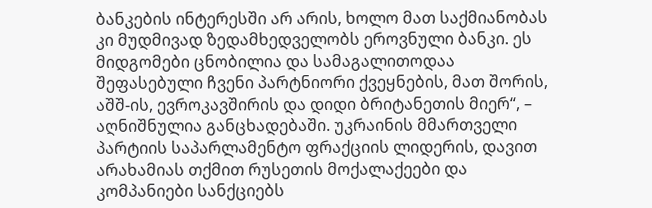ბანკების ინტერესში არ არის, ხოლო მათ საქმიანობას კი მუდმივად ზედამხედველობს ეროვნული ბანკი. ეს მიდგომები ცნობილია და სამაგალითოდაა შეფასებული ჩვენი პარტნიორი ქვეყნების, მათ შორის, აშშ-ის, ევროკავშირის და დიდი ბრიტანეთის მიერ“, – აღნიშნულია განცხადებაში. უკრაინის მმართველი პარტიის საპარლამენტო ფრაქციის ლიდერის, დავით არახამიას თქმით რუსეთის მოქალაქეები და კომპანიები სანქციებს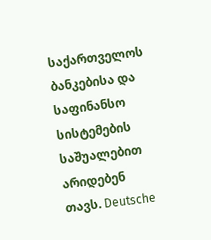საქართველოს ბანკებისა და საფინანსო სისტემების საშუალებით არიდებენ თავს. Deutsche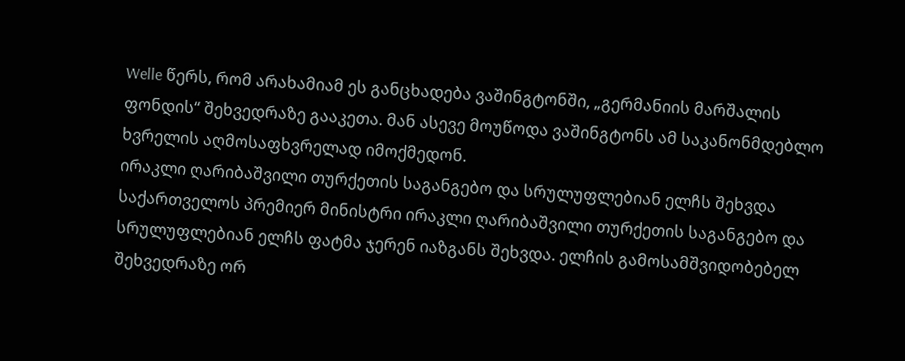Welle წერს, რომ არახამიამ ეს განცხადება ვაშინგტონში, „გერმანიის მარშალის ფონდის“ შეხვედრაზე გააკეთა. მან ასევე მოუწოდა ვაშინგტონს ამ საკანონმდებლო ხვრელის აღმოსაფხვრელად იმოქმედონ.
ირაკლი ღარიბაშვილი თურქეთის საგანგებო და სრულუფლებიან ელჩს შეხვდა
საქართველოს პრემიერ მინისტრი ირაკლი ღარიბაშვილი თურქეთის საგანგებო და სრულუფლებიან ელჩს ფატმა ჯერენ იაზგანს შეხვდა. ელჩის გამოსამშვიდობებელ შეხვედრაზე ორ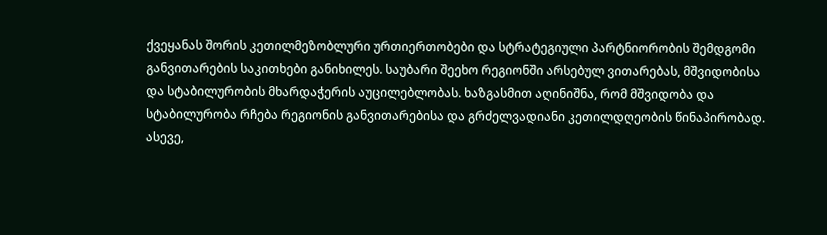ქვეყანას შორის კეთილმეზობლური ურთიერთობები და სტრატეგიული პარტნიორობის შემდგომი განვითარების საკითხები განიხილეს. საუბარი შეეხო რეგიონში არსებულ ვითარებას, მშვიდობისა და სტაბილურობის მხარდაჭერის აუცილებლობას. ხაზგასმით აღინიშნა, რომ მშვიდობა და სტაბილურობა რჩება რეგიონის განვითარებისა და გრძელვადიანი კეთილდღეობის წინაპირობად. ასევე,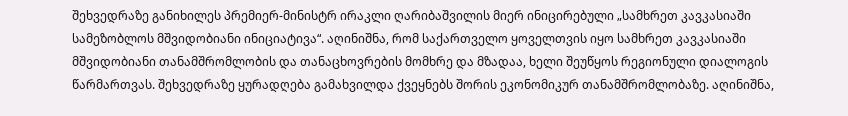შეხვედრაზე განიხილეს პრემიერ-მინისტრ ირაკლი ღარიბაშვილის მიერ ინიცირებული „სამხრეთ კავკასიაში სამეზობლოს მშვიდობიანი ინიციატივა“. აღინიშნა, რომ საქართველო ყოველთვის იყო სამხრეთ კავკასიაში მშვიდობიანი თანამშრომლობის და თანაცხოვრების მომხრე და მზადაა, ხელი შეუწყოს რეგიონული დიალოგის წარმართვას. შეხვედრაზე ყურადღება გამახვილდა ქვეყნებს შორის ეკონომიკურ თანამშრომლობაზე. აღინიშნა,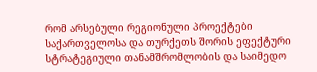რომ არსებული რეგიონული პროექტები საქართველოსა და თურქეთს შორის ეფექტური სტრატეგიული თანამშრომლობის და საიმედო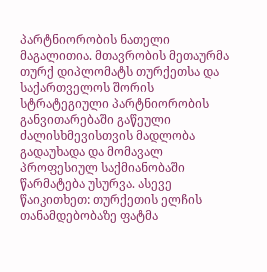პარტნიორობის ნათელი მაგალითია. მთავრობის მეთაურმა თურქ დიპლომატს თურქეთსა და საქართველოს შორის სტრატეგიული პარტნიორობის განვითარებაში გაწეული ძალისხმევისთვის მადლობა გადაუხადა და მომავალ პროფესიულ საქმიანობაში წარმატება უსურვა. ასევე წაიკითხეთ: თურქეთის ელჩის თანამდებობაზე ფატმა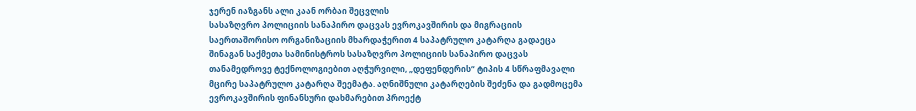ჯერენ იაზგანს ალი კაან ორბაი შეცვლის
სასაზღვრო პოლიციის სანაპირო დაცვას ევროკავშირის და მიგრაციის საერთაშორისო ორგანიზაციის მხარდაჭერით 4 საპატრულო კატარღა გადაეცა
შინაგან საქმეთა სამინისტროს სასაზღვრო პოლიციის სანაპირო დაცვას თანამედროვე ტექნოლოგიებით აღჭურვილი, „დეფენდერის“ ტიპის 4 სწრაფმავალი მცირე საპატრულო კატარღა შეემატა. აღნიშნული კატარღების შეძენა და გადმოცემა ევროკავშირის ფინანსური დახმარებით პროექტ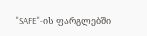"SAFE"-ის ფარგლებში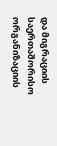და მიგრაციის საერთაშორისო ორგანიზაციის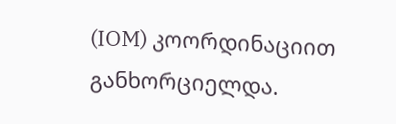(IOM) კოორდინაციით განხორციელდა.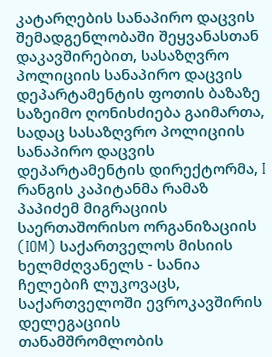კატარღების სანაპირო დაცვის შემადგენლობაში შეყვანასთან დაკავშირებით, სასაზღვრო პოლიციის სანაპირო დაცვის დეპარტამენტის ფოთის ბაზაზე საზეიმო ღონისძიება გაიმართა, სადაც სასაზღვრო პოლიციის სანაპირო დაცვის დეპარტამენტის დირექტორმა, I რანგის კაპიტანმა რამაზ პაპიძემ მიგრაციის საერთაშორისო ორგანიზაციის (IOM) საქართველოს მისიის ხელმძღვანელს - სანია ჩელებიჩ ლუკოვაცს, საქართველოში ევროკავშირის დელეგაციის თანამშრომლობის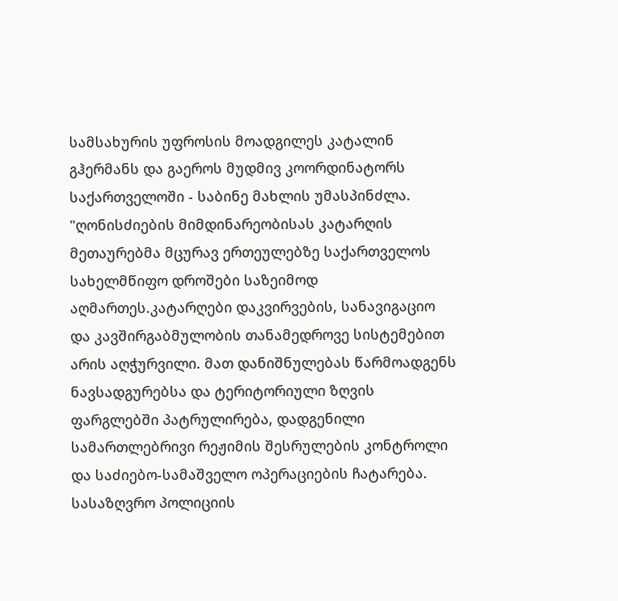სამსახურის უფროსის მოადგილეს კატალინ გჰერმანს და გაეროს მუდმივ კოორდინატორს საქართველოში - საბინე მახლის უმასპინძლა. "ღონისძიების მიმდინარეობისას კატარღის მეთაურებმა მცურავ ერთეულებზე საქართველოს სახელმწიფო დროშები საზეიმოდ აღმართეს.კატარღები დაკვირვების, სანავიგაციო და კავშირგაბმულობის თანამედროვე სისტემებით არის აღჭურვილი. მათ დანიშნულებას წარმოადგენს ნავსადგურებსა და ტერიტორიული ზღვის ფარგლებში პატრულირება, დადგენილი სამართლებრივი რეჟიმის შესრულების კონტროლი და საძიებო-სამაშველო ოპერაციების ჩატარება. სასაზღვრო პოლიციის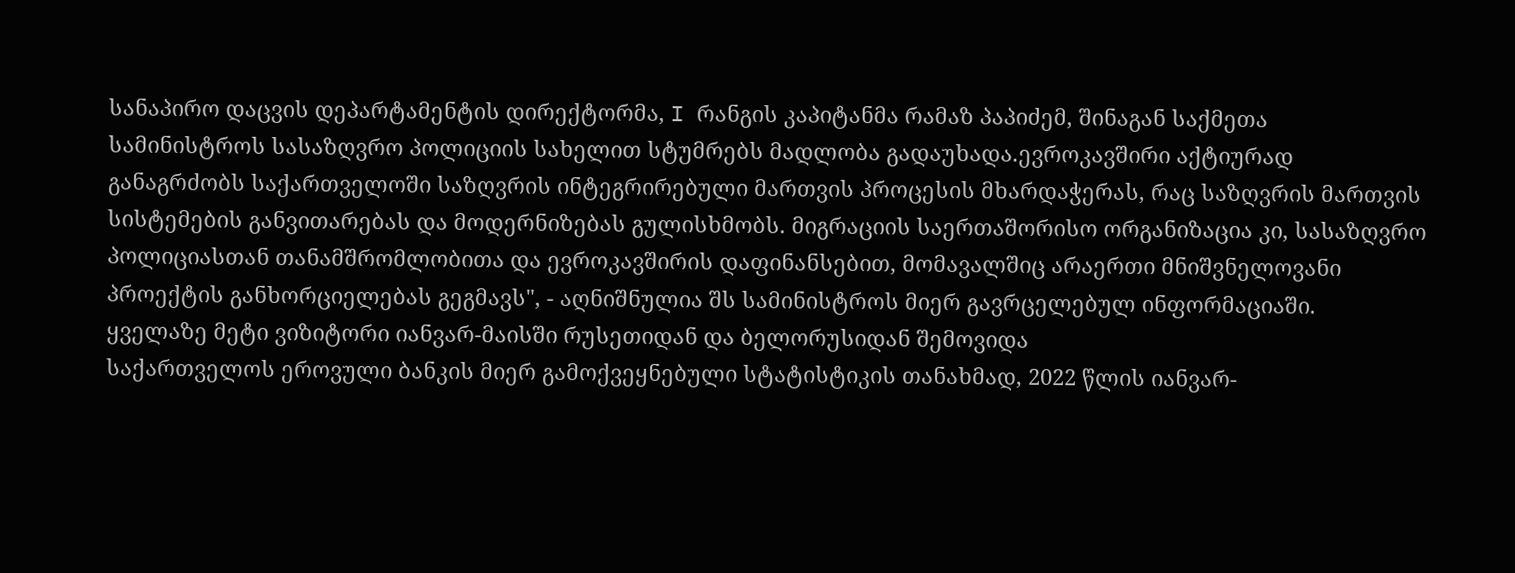სანაპირო დაცვის დეპარტამენტის დირექტორმა, I რანგის კაპიტანმა რამაზ პაპიძემ, შინაგან საქმეთა სამინისტროს სასაზღვრო პოლიციის სახელით სტუმრებს მადლობა გადაუხადა.ევროკავშირი აქტიურად განაგრძობს საქართველოში საზღვრის ინტეგრირებული მართვის პროცესის მხარდაჭერას, რაც საზღვრის მართვის სისტემების განვითარებას და მოდერნიზებას გულისხმობს. მიგრაციის საერთაშორისო ორგანიზაცია კი, სასაზღვრო პოლიციასთან თანამშრომლობითა და ევროკავშირის დაფინანსებით, მომავალშიც არაერთი მნიშვნელოვანი პროექტის განხორციელებას გეგმავს", - აღნიშნულია შს სამინისტროს მიერ გავრცელებულ ინფორმაციაში.
ყველაზე მეტი ვიზიტორი იანვარ-მაისში რუსეთიდან და ბელორუსიდან შემოვიდა
საქართველოს ეროვული ბანკის მიერ გამოქვეყნებული სტატისტიკის თანახმად, 2022 წლის იანვარ-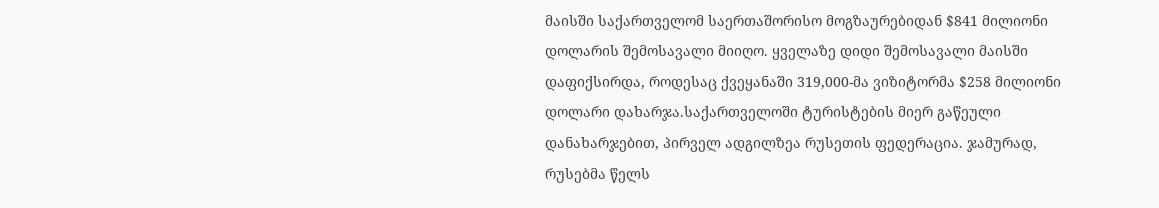მაისში საქართველომ საერთაშორისო მოგზაურებიდან $841 მილიონი დოლარის შემოსავალი მიიღო. ყველაზე დიდი შემოსავალი მაისში დაფიქსირდა, როდესაც ქვეყანაში 319,000-მა ვიზიტორმა $258 მილიონი დოლარი დახარჯა.საქართველოში ტურისტების მიერ გაწეული დანახარჯებით, პირველ ადგილზეა რუსეთის ფედერაცია. ჯამურად, რუსებმა წელს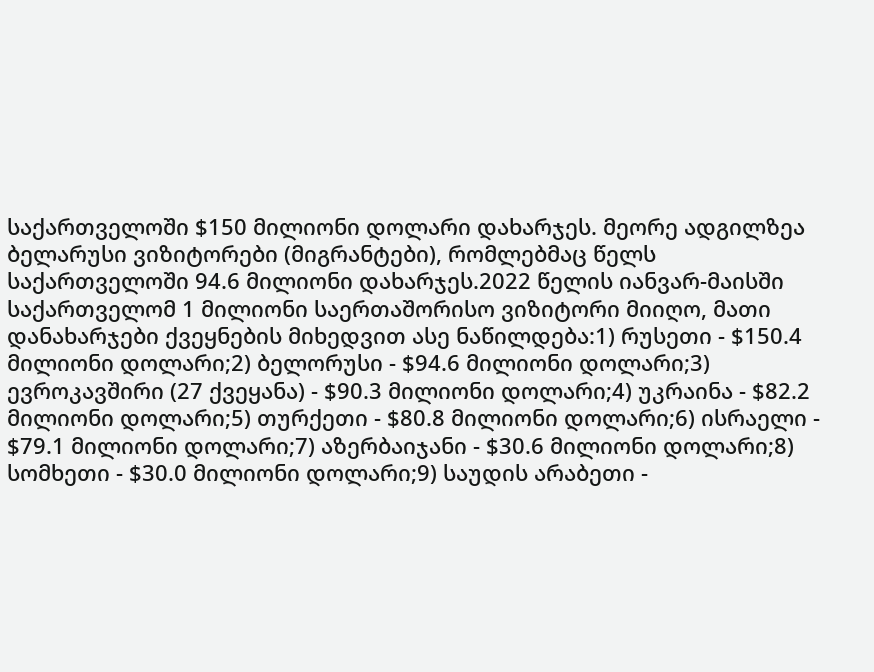საქართველოში $150 მილიონი დოლარი დახარჯეს. მეორე ადგილზეა ბელარუსი ვიზიტორები (მიგრანტები), რომლებმაც წელს საქართველოში 94.6 მილიონი დახარჯეს.2022 წელის იანვარ-მაისში საქართველომ 1 მილიონი საერთაშორისო ვიზიტორი მიიღო, მათი დანახარჯები ქვეყნების მიხედვით ასე ნაწილდება:1) რუსეთი - $150.4 მილიონი დოლარი;2) ბელორუსი - $94.6 მილიონი დოლარი;3) ევროკავშირი (27 ქვეყანა) - $90.3 მილიონი დოლარი;4) უკრაინა - $82.2 მილიონი დოლარი;5) თურქეთი - $80.8 მილიონი დოლარი;6) ისრაელი - $79.1 მილიონი დოლარი;7) აზერბაიჯანი - $30.6 მილიონი დოლარი;8) სომხეთი - $30.0 მილიონი დოლარი;9) საუდის არაბეთი -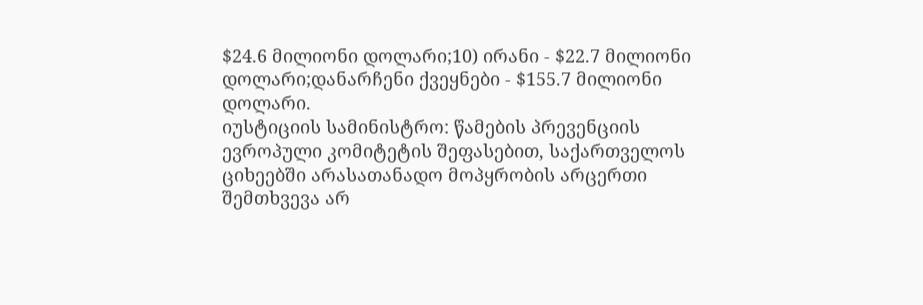$24.6 მილიონი დოლარი;10) ირანი - $22.7 მილიონი დოლარი;დანარჩენი ქვეყნები - $155.7 მილიონი დოლარი.
იუსტიციის სამინისტრო: წამების პრევენციის ევროპული კომიტეტის შეფასებით, საქართველოს ციხეებში არასათანადო მოპყრობის არცერთი შემთხვევა არ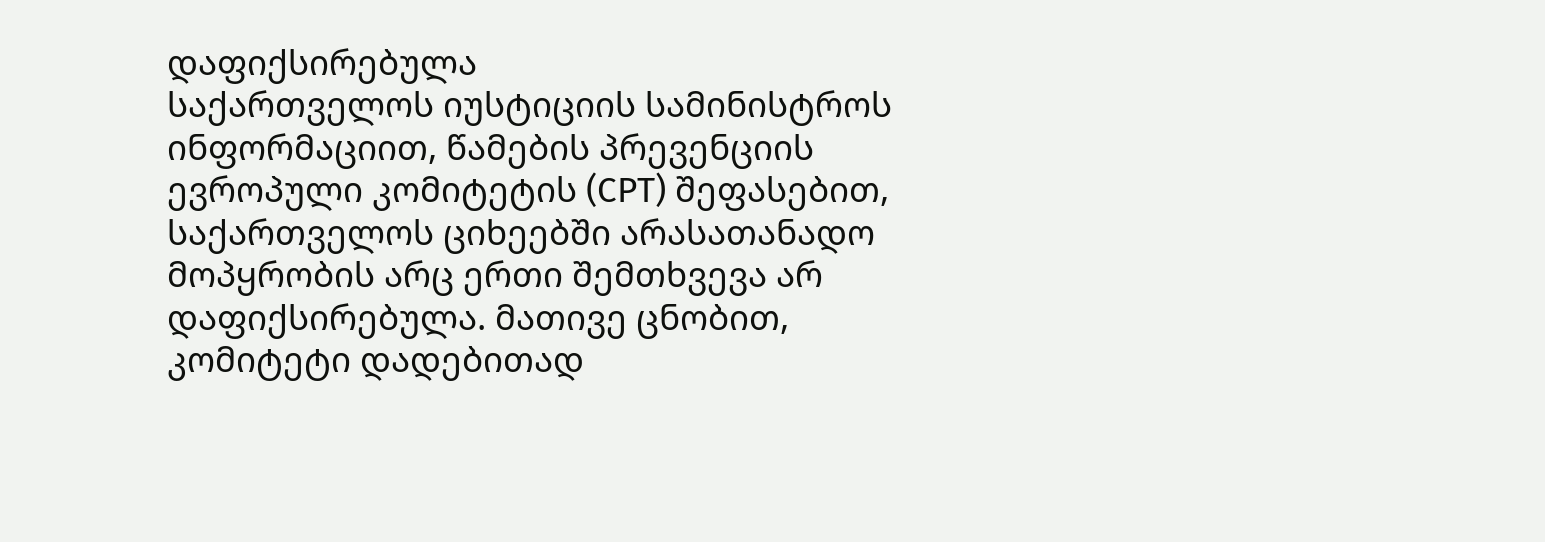დაფიქსირებულა
საქართველოს იუსტიციის სამინისტროს ინფორმაციით, წამების პრევენციის ევროპული კომიტეტის (CPT) შეფასებით, საქართველოს ციხეებში არასათანადო მოპყრობის არც ერთი შემთხვევა არ დაფიქსირებულა. მათივე ცნობით, კომიტეტი დადებითად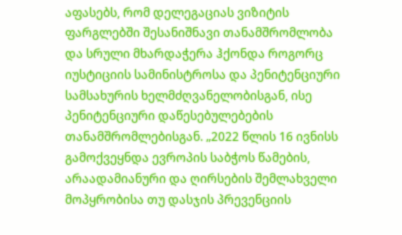აფასებს, რომ დელეგაციას ვიზიტის ფარგლებში შესანიშნავი თანამშრომლობა და სრული მხარდაჭერა ჰქონდა როგორც იუსტიციის სამინისტროსა და პენიტენციური სამსახურის ხელმძღვანელობისგან, ისე პენიტენციური დაწესებულებების თანამშრომლებისგან. „2022 წლის 16 ივნისს გამოქვეყნდა ევროპის საბჭოს წამების, არაადამიანური და ღირსების შემლახველი მოპყრობისა თუ დასჯის პრევენციის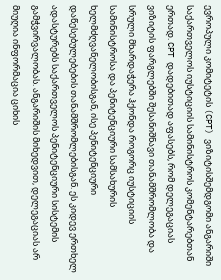ევროპული კომიტეტის (CPT) ვიზიტისშემდგომი ანგარიში საქართველოს იუსტიციის სამინისტროს კომენტარებთან ერთად. CPT დადებითად აფასებს, რომ დელეგაციას ვიზიტის ფარგლებში შესანიშნავი თანამშრომლობა და სრული მხარდაჭერა ჰქონდა როგორც იუსტიციის სამინისტროსა და პენიტენციური სამსახურის ხელმძღვანელობისგან, ისე პენიტენციური დაწესებულებების თანამშრომლებისგან. ეს კიდევ ერთხელ ადასტურებს საქართველოს პენიტენციური სისტემის გამჭვირვალობას. ანგარიშის მიხედვით, დელეგაციას არ მიუღია ინფორმაცია ციხის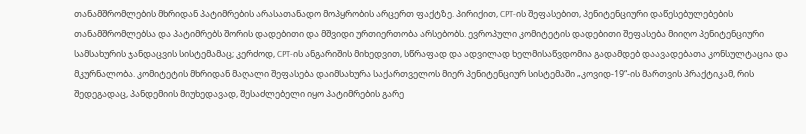თანამშრომლების მხრიდან პატიმრების არასათანადო მოპყრობის არცერთ ფაქტზე. პირიქით, CPT-ის შეფასებით, პენიტენციური დაწესებულებების თანამშრომლებსა და პატიმრებს შორის დადებითი და მშვიდი ურთიერთობა არსებობს. ევროპული კომიტეტის დადებითი შეფასება მიიღო პენიტენციური სამსახურის ჯანდაცვის სისტემამაც; კერძოდ, CPT-ის ანგარიშის მიხედვით, სწრაფად და ადვილად ხელმისაწვდომია გადამდებ დაავადებათა კონსულტაცია და მკურნალობა. კომიტეტის მხრიდან მაღალი შეფასება დაიმსახურა საქართველოს მიერ პენიტენციურ სისტემაში „კოვიდ-19“-ის მართვის პრაქტიკამ, რის შედეგადაც, პანდემიის მიუხედავად, შესაძლებელი იყო პატიმრების გარე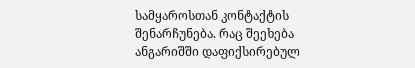სამყაროსთან კონტაქტის შენარჩუნება. რაც შეეხება ანგარიშში დაფიქსირებულ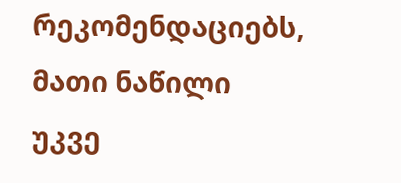რეკომენდაციებს, მათი ნაწილი უკვე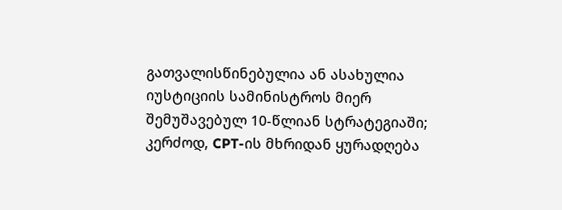გათვალისწინებულია ან ასახულია იუსტიციის სამინისტროს მიერ შემუშავებულ 10-წლიან სტრატეგიაში; კერძოდ, CPT-ის მხრიდან ყურადღება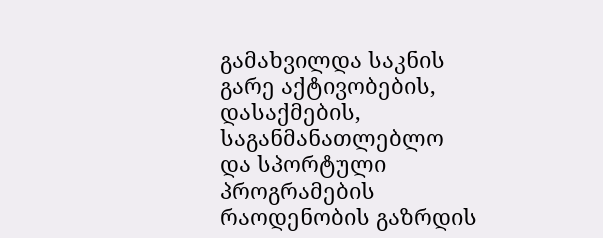გამახვილდა საკნის გარე აქტივობების, დასაქმების, საგანმანათლებლო და სპორტული პროგრამების რაოდენობის გაზრდის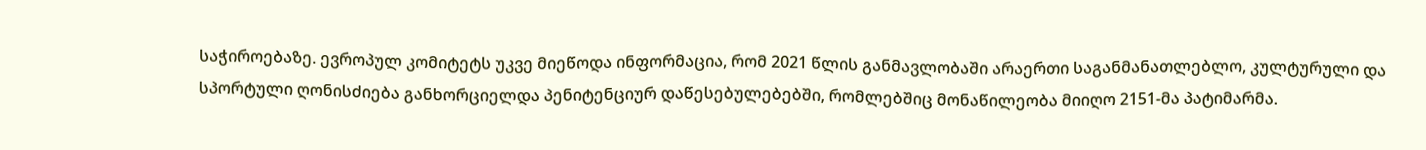საჭიროებაზე. ევროპულ კომიტეტს უკვე მიეწოდა ინფორმაცია, რომ 2021 წლის განმავლობაში არაერთი საგანმანათლებლო, კულტურული და სპორტული ღონისძიება განხორციელდა პენიტენციურ დაწესებულებებში, რომლებშიც მონაწილეობა მიიღო 2151-მა პატიმარმა.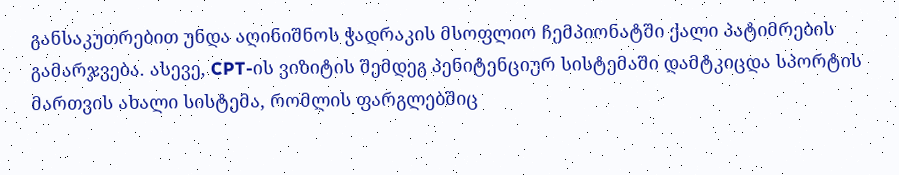განსაკუთრებით უნდა აღინიშნოს ჭადრაკის მსოფლიო ჩემპიონატში ქალი პატიმრების გამარჯვება. ასევე, CPT-ის ვიზიტის შემდეგ პენიტენციურ სისტემაში დამტკიცდა სპორტის მართვის ახალი სისტემა, რომლის ფარგლებშიც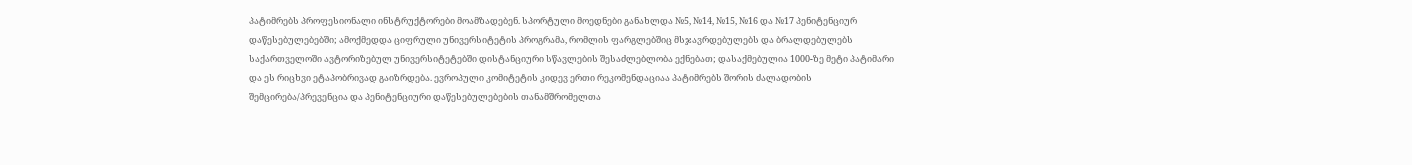პატიმრებს პროფესიონალი ინსტრუქტორები მოამზადებენ. სპორტული მოედნები განახლდა №5, №14, №15, №16 და №17 პენიტენციურ დაწესებულებებში; ამოქმედდა ციფრული უნივერსიტეტის პროგრამა, რომლის ფარგლებშიც მსჯავრდებულებს და ბრალდებულებს საქართველოში ავტორიზებულ უნივერსიტეტებში დისტანციური სწავლების შესაძლებლობა ექნებათ; დასაქმებულია 1000-ზე მეტი პატიმარი და ეს რიცხვი ეტაპობრივად გაიზრდება. ევროპული კომიტეტის კიდევ ერთი რეკომენდაციაა პატიმრებს შორის ძალადობის შემცირება/პრევენცია და პენიტენციური დაწესებულებების თანამშრომელთა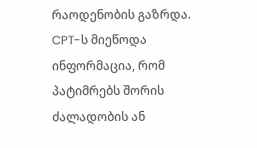რაოდენობის გაზრდა. CPT-ს მიეწოდა ინფორმაცია, რომ პატიმრებს შორის ძალადობის ან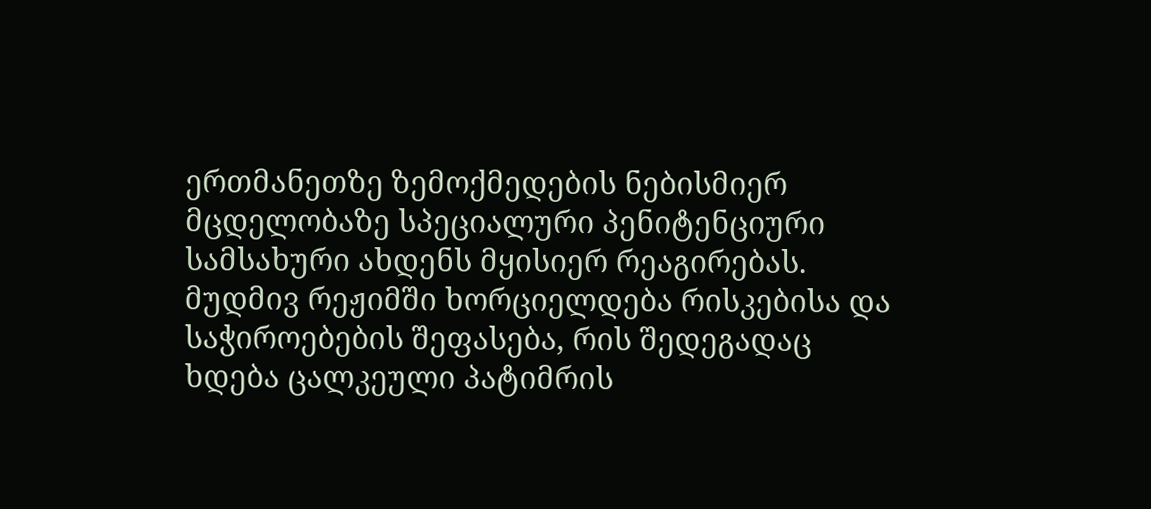ერთმანეთზე ზემოქმედების ნებისმიერ მცდელობაზე სპეციალური პენიტენციური სამსახური ახდენს მყისიერ რეაგირებას. მუდმივ რეჟიმში ხორციელდება რისკებისა და საჭიროებების შეფასება, რის შედეგადაც ხდება ცალკეული პატიმრის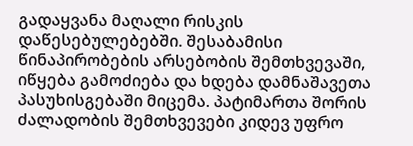გადაყვანა მაღალი რისკის დაწესებულებებში. შესაბამისი წინაპირობების არსებობის შემთხვევაში, იწყება გამოძიება და ხდება დამნაშავეთა პასუხისგებაში მიცემა. პატიმართა შორის ძალადობის შემთხვევები კიდევ უფრო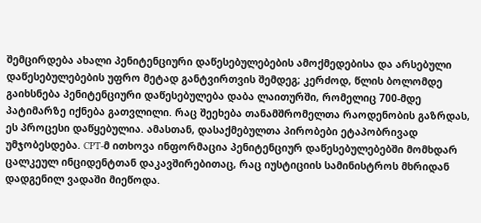შემცირდება ახალი პენიტენციური დაწესებულებების ამოქმედებისა და არსებული დაწესებულებების უფრო მეტად განტვირთვის შემდეგ; კერძოდ, წლის ბოლომდე გაიხსნება პენიტენციური დაწესებულება დაბა ლაითურში, რომელიც 700-მდე პატიმარზე იქნება გათვლილი. რაც შეეხება თანამშრომელთა რაოდენობის გაზრდას, ეს პროცესი დაწყებულია. ამასთან, დასაქმებულთა პირობები ეტაპობრივად უმჯობესდება. CPT-მ ითხოვა ინფორმაცია პენიტენციურ დაწესებულებებში მომხდარ ცალკეულ ინციდენტთან დაკავშირებითაც, რაც იუსტიციის სამინისტროს მხრიდან დადგენილ ვადაში მიეწოდა.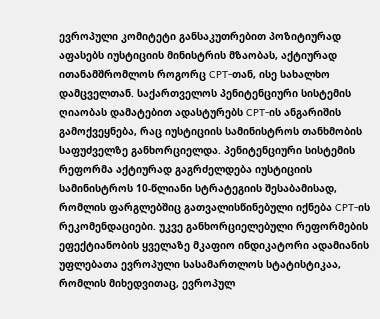ევროპული კომიტეტი განსაკუთრებით პოზიტიურად აფასებს იუსტიციის მინისტრის მზაობას, აქტიურად ითანამშრომლოს როგორც CPT-თან, ისე სახალხო დამცველთან. საქართველოს პენიტენციური სისტემის ღიაობას დამატებით ადასტურებს CPT-ის ანგარიშის გამოქვეყნება, რაც იუსტიციის სამინისტროს თანხმობის საფუძველზე განხორციელდა. პენიტენციური სისტემის რეფორმა აქტიურად გაგრძელდება იუსტიციის სამინისტროს 10-წლიანი სტრატეგიის შესაბამისად, რომლის ფარგლებშიც გათვალისწინებული იქნება CPT-ის რეკომენდაციები. უკვე განხორციელებული რეფორმების ეფექტიანობის ყველაზე მკაფიო ინდიკატორი ადამიანის უფლებათა ევროპული სასამართლოს სტატისტიკაა, რომლის მიხედვითაც, ევროპულ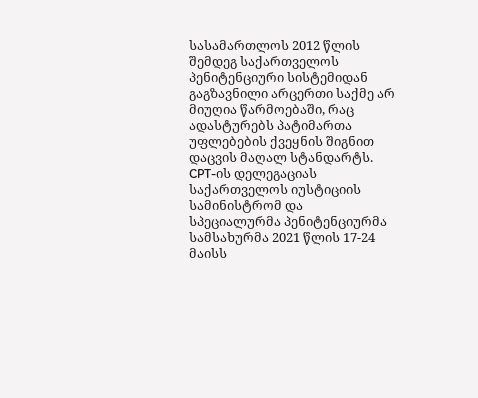სასამართლოს 2012 წლის შემდეგ საქართველოს პენიტენციური სისტემიდან გაგზავნილი არცერთი საქმე არ მიუღია წარმოებაში, რაც ადასტურებს პატიმართა უფლებების ქვეყნის შიგნით დაცვის მაღალ სტანდარტს. CPT-ის დელეგაციას საქართველოს იუსტიციის სამინისტრომ და სპეციალურმა პენიტენციურმა სამსახურმა 2021 წლის 17-24 მაისს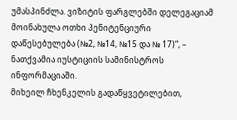უმასპინძლა. ვიზიტის ფარგლებში დელეგაციამ მოინახულა ოთხი პენიტენციური დაწესებულება (№2, №14, №15 და № 17)“, – ნათქვამია იუსტიციის სამინისტროს ინფორმაციაში.
მიხეილ ჩხენკელის გადაწყვეტილებით,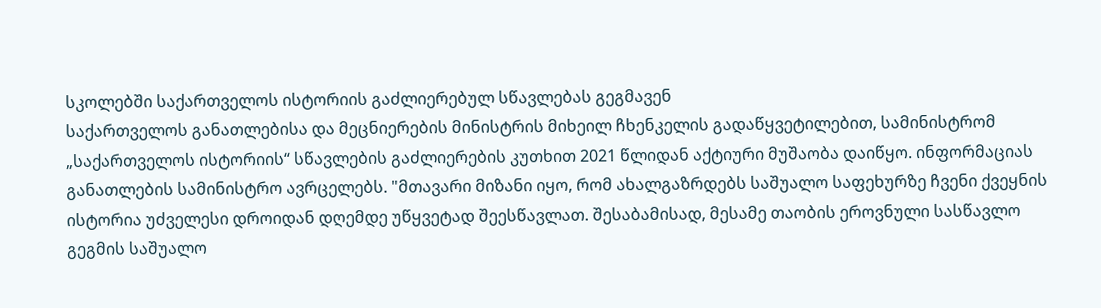სკოლებში საქართველოს ისტორიის გაძლიერებულ სწავლებას გეგმავენ
საქართველოს განათლებისა და მეცნიერების მინისტრის მიხეილ ჩხენკელის გადაწყვეტილებით, სამინისტრომ „საქართველოს ისტორიის“ სწავლების გაძლიერების კუთხით 2021 წლიდან აქტიური მუშაობა დაიწყო. ინფორმაციას განათლების სამინისტრო ავრცელებს. "მთავარი მიზანი იყო, რომ ახალგაზრდებს საშუალო საფეხურზე ჩვენი ქვეყნის ისტორია უძველესი დროიდან დღემდე უწყვეტად შეესწავლათ. შესაბამისად, მესამე თაობის ეროვნული სასწავლო გეგმის საშუალო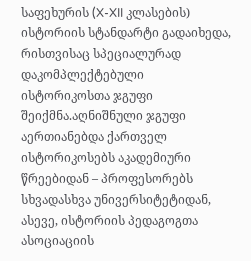საფეხურის (X-XII კლასების) ისტორიის სტანდარტი გადაიხედა, რისთვისაც სპეციალურად დაკომპლექტებული ისტორიკოსთა ჯგუფი შეიქმნა.აღნიშნული ჯგუფი აერთიანებდა ქართველ ისტორიკოსებს აკადემიური წრეებიდან – პროფესორებს სხვადასხვა უნივერსიტეტიდან, ასევე, ისტორიის პედაგოგთა ასოციაციის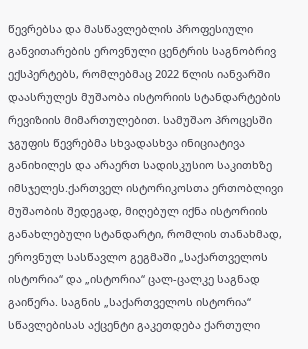წევრებსა და მასწავლებლის პროფესიული განვითარების ეროვნული ცენტრის საგნობრივ ექსპერტებს, რომლებმაც 2022 წლის იანვარში დაასრულეს მუშაობა ისტორიის სტანდარტების რევიზიის მიმართულებით. სამუშაო პროცესში ჯგუფის წევრებმა სხვადასხვა ინიციატივა განიხილეს და არაერთ სადისკუსიო საკითხზე იმსჯელეს.ქართველ ისტორიკოსთა ერთობლივი მუშაობის შედეგად, მიღებულ იქნა ისტორიის განახლებული სტანდარტი, რომლის თანახმად, ეროვნულ სასწავლო გეგმაში „საქართველოს ისტორია“ და „ისტორია“ ცალ-ცალკე საგნად გაიწერა. საგნის „საქართველოს ისტორია“ სწავლებისას აქცენტი გაკეთდება ქართული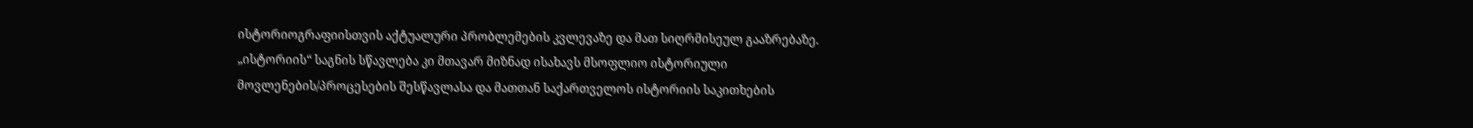ისტორიოგრაფიისთვის აქტუალური პრობლემების კვლევაზე და მათ სიღრმისეულ გააზრებაზე. „ისტორიის“ საგნის სწავლება კი მთავარ მიზნად ისახავს მსოფლიო ისტორიული მოვლენების/პროცესების შესწავლასა და მათთან საქართველოს ისტორიის საკითხების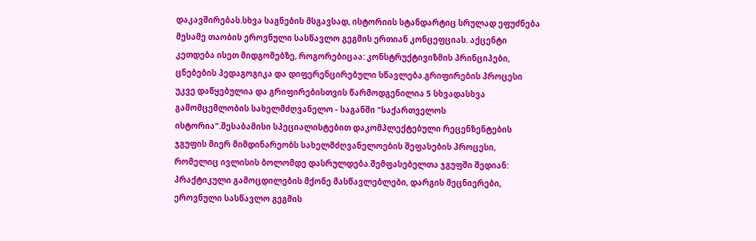დაკავშირებას.სხვა საგნების მსგავსად, ისტორიის სტანდარტიც სრულად ეფუძნება მესამე თაობის ეროვნული სასწავლო გეგმის ერთიან კონცეფციას. აქცენტი კეთდება ისეთ მიდგომებზე, როგორებიცაა: კონსტრუქტივიზმის პრინციპები, ცნებების პედაგოგიკა და დიფერენცირებული სწავლება.გრიფირების პროცესი უკვე დაწყებულია და გრიფირებისთვის წარმოდგენილია 5 სხვადასხვა გამომცემლობის სახელმძღვანელო - საგანში "საქართველოს ისტორია".შესაბამისი სპეციალისტებით დაკომპლექტებული რეცენზენტების ჯგუფის მიერ მიმდინარეობს სახელმძღვანელოების შეფასების პროცესი, რომელიც ივლისის ბოლომდე დასრულდება.შემფასებელთა ჯგუფში შედიან: პრაქტიკული გამოცდილების მქონე მასწავლებლები, დარგის მეცნიერები, ეროვნული სასწავლო გეგმის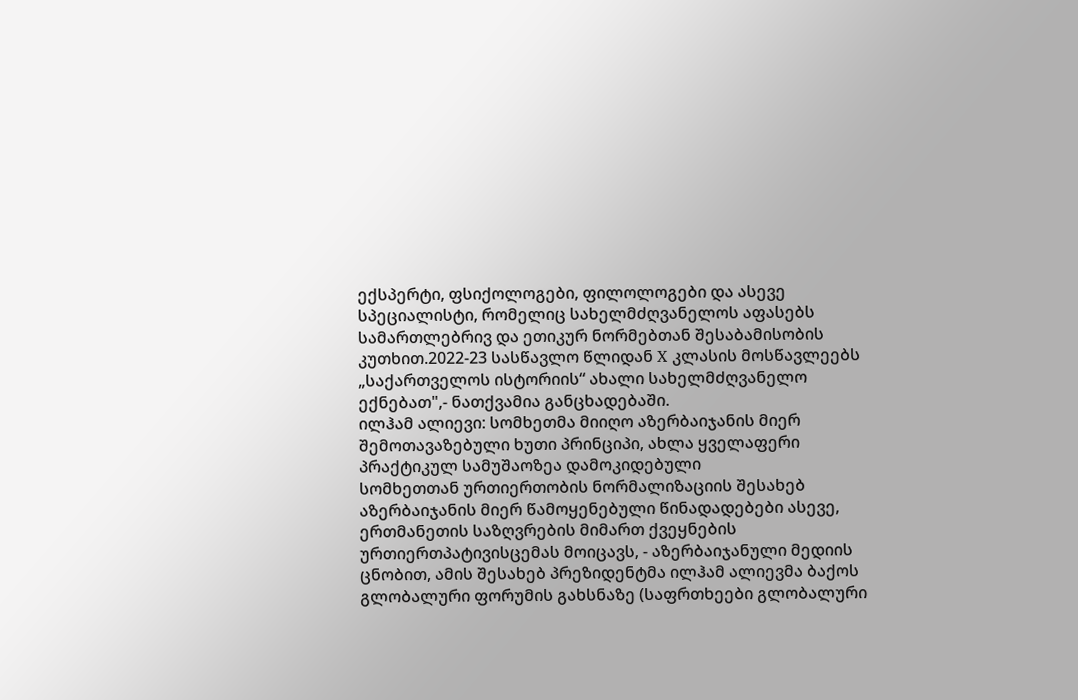ექსპერტი, ფსიქოლოგები, ფილოლოგები და ასევე სპეციალისტი, რომელიც სახელმძღვანელოს აფასებს სამართლებრივ და ეთიკურ ნორმებთან შესაბამისობის კუთხით.2022-23 სასწავლო წლიდან X კლასის მოსწავლეებს „საქართველოს ისტორიის“ ახალი სახელმძღვანელო ექნებათ",- ნათქვამია განცხადებაში.
ილჰამ ალიევი: სომხეთმა მიიღო აზერბაიჯანის მიერ შემოთავაზებული ხუთი პრინციპი, ახლა ყველაფერი პრაქტიკულ სამუშაოზეა დამოკიდებული
სომხეთთან ურთიერთობის ნორმალიზაციის შესახებ აზერბაიჯანის მიერ წამოყენებული წინადადებები ასევე, ერთმანეთის საზღვრების მიმართ ქვეყნების ურთიერთპატივისცემას მოიცავს, - აზერბაიჯანული მედიის ცნობით, ამის შესახებ პრეზიდენტმა ილჰამ ალიევმა ბაქოს გლობალური ფორუმის გახსნაზე (საფრთხეები გლობალური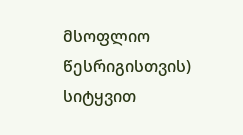მსოფლიო წესრიგისთვის) სიტყვით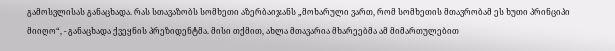გამოსვლისას განაცხადა. რას სთავაზობს სომხეთი აზერბაიჯანს „მოხარული ვართ, რომ სომხეთის მთავრობამ ეს ხუთი პრინციპი მიიღო“, - განაცხადა ქვეყნის პრეზიდენტმა. მისი თქმით, ახლა მთავარია მხარეებმა ამ მიმართულებით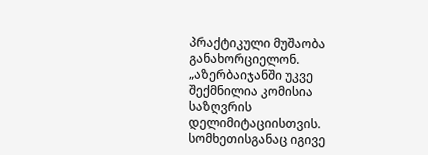პრაქტიკული მუშაობა განახორციელონ. „აზერბაიჯანში უკვე შექმნილია კომისია საზღვრის დელიმიტაციისთვის. სომხეთისგანაც იგივე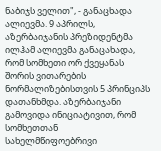ნაბიჯს ველით", - განაცხადა ალიევმა. 9 აპრილს, აზერბაიჯანის პრეზიდენტმა ილჰამ ალიევმა განაცახადა, რომ სომხეთი ორ ქვეყანას შორის ვითარების ნორმალიზებისთვის 5 პრინციპს დათანხმდა. აზერბაიჯანი გამოვიდა ინიციატივით, რომ სომხეთთან სახელმწიფოებრივი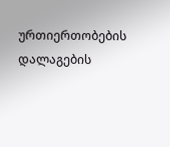ურთიერთობების დალაგების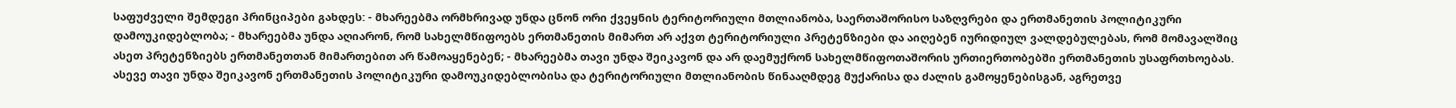საფუძველი შემდეგი პრინციპები გახდეს: - მხარეებმა ორმხრივად უნდა ცნონ ორი ქვეყნის ტერიტორიული მთლიანობა, საერთაშორისო საზღვრები და ერთმანეთის პოლიტიკური დამოუკიდებლობა; - მხარეებმა უნდა აღიარონ, რომ სახელმწიფოებს ერთმანეთის მიმართ არ აქვთ ტერიტორიული პრეტენზიები და აიღებენ იურიდიულ ვალდებულებას, რომ მომავალშიც ასეთ პრეტენზიებს ერთმანეთთან მიმართებით არ წამოაყენებენ; - მხარეებმა თავი უნდა შეიკავონ და არ დაემუქრონ სახელმწიფოთაშორის ურთიერთობებში ერთმანეთის უსაფრთხოებას. ასევე თავი უნდა შეიკავონ ერთმანეთის პოლიტიკური დამოუკიდებლობისა და ტერიტორიული მთლიანობის წინააღმდეგ მუქარისა და ძალის გამოყენებისგან, აგრეთვე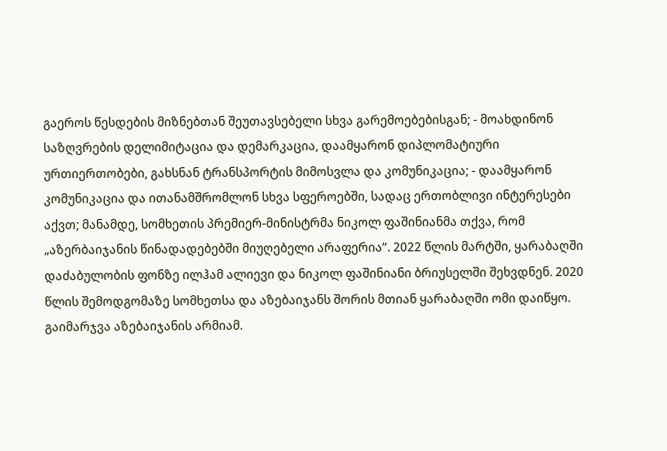გაეროს წესდების მიზნებთან შეუთავსებელი სხვა გარემოებებისგან; - მოახდინონ საზღვრების დელიმიტაცია და დემარკაცია, დაამყარონ დიპლომატიური ურთიერთობები, გახსნან ტრანსპორტის მიმოსვლა და კომუნიკაცია; - დაამყარონ კომუნიკაცია და ითანამშრომლონ სხვა სფეროებში, სადაც ერთობლივი ინტერესები აქვთ; მანამდე, სომხეთის პრემიერ-მინისტრმა ნიკოლ ფაშინიანმა თქვა, რომ „აზერბაიჯანის წინადადებებში მიუღებელი არაფერია“. 2022 წლის მარტში, ყარაბაღში დაძაბულობის ფონზე ილჰამ ალიევი და ნიკოლ ფაშინიანი ბრიუსელში შეხვდნენ. 2020 წლის შემოდგომაზე სომხეთსა და აზებაიჯანს შორის მთიან ყარაბაღში ომი დაიწყო. გაიმარჯვა აზებაიჯანის არმიამ.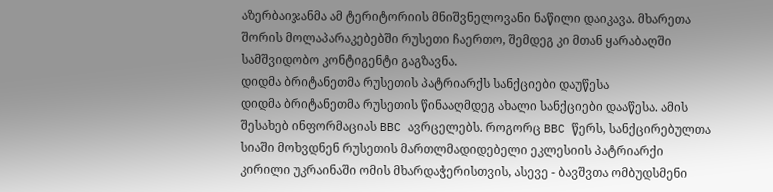აზერბაიჯანმა ამ ტერიტორიის მნიშვნელოვანი ნაწილი დაიკავა. მხარეთა შორის მოლაპარაკებებში რუსეთი ჩაერთო, შემდეგ კი მთან ყარაბაღში სამშვიდობო კონტიგენტი გაგზავნა.
დიდმა ბრიტანეთმა რუსეთის პატრიარქს სანქციები დაუწესა
დიდმა ბრიტანეთმა რუსეთის წინააღმდეგ ახალი სანქციები დააწესა. ამის შესახებ ინფორმაციას BBC ავრცელებს. როგორც BBC წერს, სანქცირებულთა სიაში მოხვდნენ რუსეთის მართლმადიდებელი ეკლესიის პატრიარქი კირილი უკრაინაში ომის მხარდაჭერისთვის, ასევე - ბავშვთა ომბუდსმენი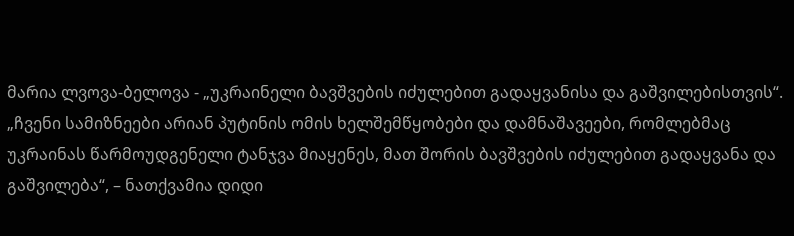მარია ლვოვა-ბელოვა - „უკრაინელი ბავშვების იძულებით გადაყვანისა და გაშვილებისთვის“. „ჩვენი სამიზნეები არიან პუტინის ომის ხელშემწყობები და დამნაშავეები, რომლებმაც უკრაინას წარმოუდგენელი ტანჯვა მიაყენეს, მათ შორის ბავშვების იძულებით გადაყვანა და გაშვილება“, – ნათქვამია დიდი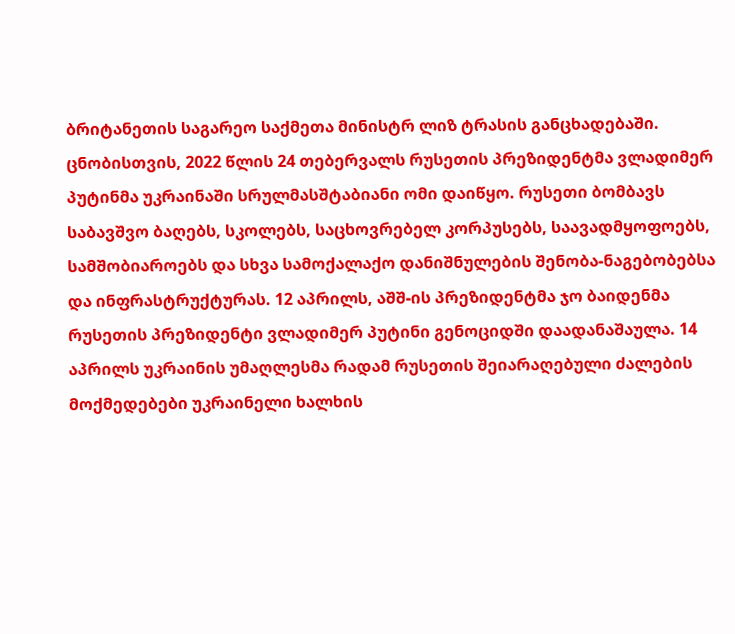ბრიტანეთის საგარეო საქმეთა მინისტრ ლიზ ტრასის განცხადებაში. ცნობისთვის, 2022 წლის 24 თებერვალს რუსეთის პრეზიდენტმა ვლადიმერ პუტინმა უკრაინაში სრულმასშტაბიანი ომი დაიწყო. რუსეთი ბომბავს საბავშვო ბაღებს, სკოლებს, საცხოვრებელ კორპუსებს, საავადმყოფოებს, სამშობიაროებს და სხვა სამოქალაქო დანიშნულების შენობა-ნაგებობებსა და ინფრასტრუქტურას. 12 აპრილს, აშშ-ის პრეზიდენტმა ჯო ბაიდენმა რუსეთის პრეზიდენტი ვლადიმერ პუტინი გენოციდში დაადანაშაულა. 14 აპრილს უკრაინის უმაღლესმა რადამ რუსეთის შეიარაღებული ძალების მოქმედებები უკრაინელი ხალხის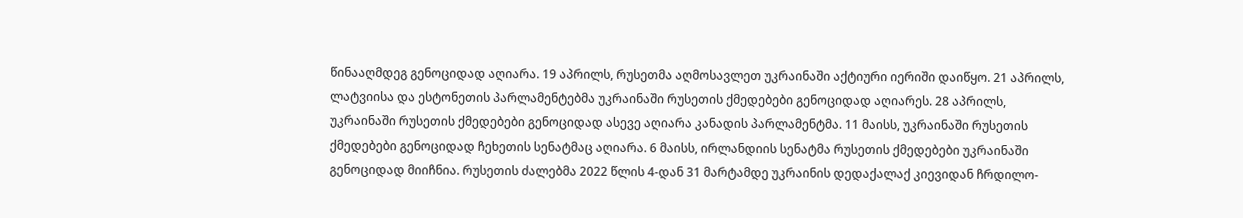წინააღმდეგ გენოციდად აღიარა. 19 აპრილს, რუსეთმა აღმოსავლეთ უკრაინაში აქტიური იერიში დაიწყო. 21 აპრილს, ლატვიისა და ესტონეთის პარლამენტებმა უკრაინაში რუსეთის ქმედებები გენოციდად აღიარეს. 28 აპრილს, უკრაინაში რუსეთის ქმედებები გენოციდად ასევე აღიარა კანადის პარლამენტმა. 11 მაისს, უკრაინაში რუსეთის ქმედებები გენოციდად ჩეხეთის სენატმაც აღიარა. 6 მაისს, ირლანდიის სენატმა რუსეთის ქმედებები უკრაინაში გენოციდად მიიჩნია. რუსეთის ძალებმა 2022 წლის 4-დან 31 მარტამდე უკრაინის დედაქალაქ კიევიდან ჩრდილო-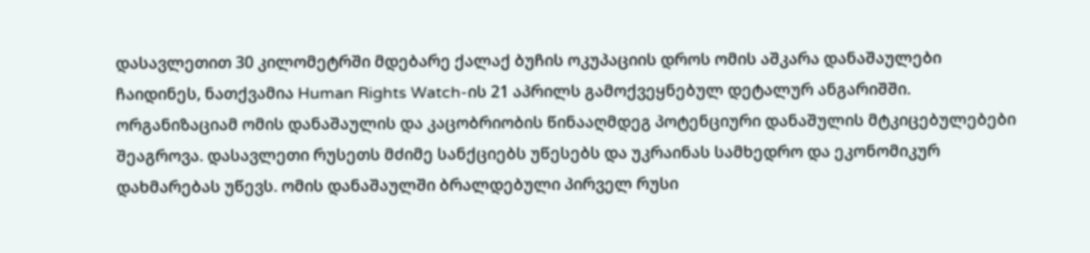დასავლეთით 30 კილომეტრში მდებარე ქალაქ ბუჩის ოკუპაციის დროს ომის აშკარა დანაშაულები ჩაიდინეს, ნათქვამია Human Rights Watch-ის 21 აპრილს გამოქვეყნებულ დეტალურ ანგარიშში. ორგანიზაციამ ომის დანაშაულის და კაცობრიობის წინააღმდეგ პოტენციური დანაშულის მტკიცებულებები შეაგროვა. დასავლეთი რუსეთს მძიმე სანქციებს უწესებს და უკრაინას სამხედრო და ეკონომიკურ დახმარებას უწევს. ომის დანაშაულში ბრალდებული პირველ რუსი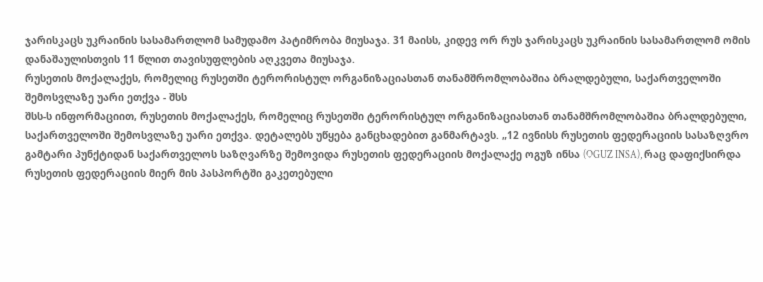ჯარისკაცს უკრაინის სასამართლომ სამუდამო პატიმრობა მიუსაჯა. 31 მაისს, კიდევ ორ რუს ჯარისკაცს უკრაინის სასამართლომ ომის დანაშაულისთვის 11 წლით თავისუფლების აღკვეთა მიუსაჯა.
რუსეთის მოქალაქეს, რომელიც რუსეთში ტერორისტულ ორგანიზაციასთან თანამშრომლობაშია ბრალდებული, საქართველოში შემოსვლაზე უარი ეთქვა - შსს
შსს-ს ინფორმაციით, რუსეთის მოქალაქეს, რომელიც რუსეთში ტერორისტულ ორგანიზაციასთან თანამშრომლობაშია ბრალდებული, საქართველოში შემოსვლაზე უარი ეთქვა. დეტალებს უწყება განცხადებით განმარტავს. „12 ივნისს რუსეთის ფედერაციის სასაზღვრო გამტარი პუნქტიდან საქართველოს საზღვარზე შემოვიდა რუსეთის ფედერაციის მოქალაქე ოგუზ ინსა (OGUZ INSA), რაც დაფიქსირდა რუსეთის ფედერაციის მიერ მის პასპორტში გაკეთებული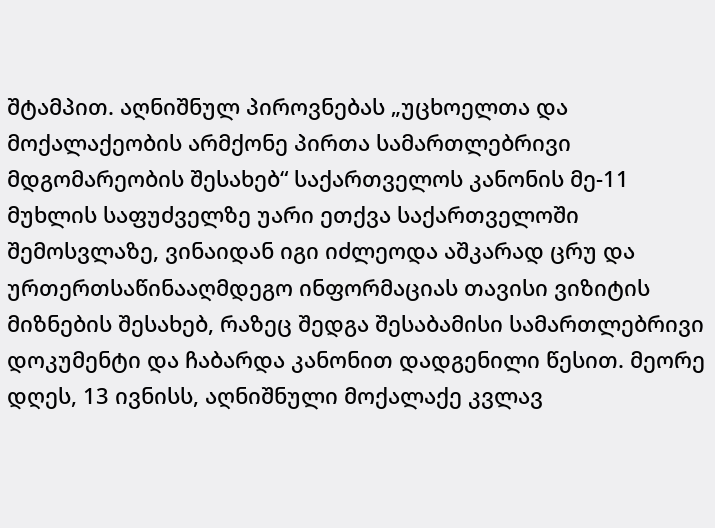შტამპით. აღნიშნულ პიროვნებას „უცხოელთა და მოქალაქეობის არმქონე პირთა სამართლებრივი მდგომარეობის შესახებ“ საქართველოს კანონის მე-11 მუხლის საფუძველზე უარი ეთქვა საქართველოში შემოსვლაზე, ვინაიდან იგი იძლეოდა აშკარად ცრუ და ურთერთსაწინააღმდეგო ინფორმაციას თავისი ვიზიტის მიზნების შესახებ, რაზეც შედგა შესაბამისი სამართლებრივი დოკუმენტი და ჩაბარდა კანონით დადგენილი წესით. მეორე დღეს, 13 ივნისს, აღნიშნული მოქალაქე კვლავ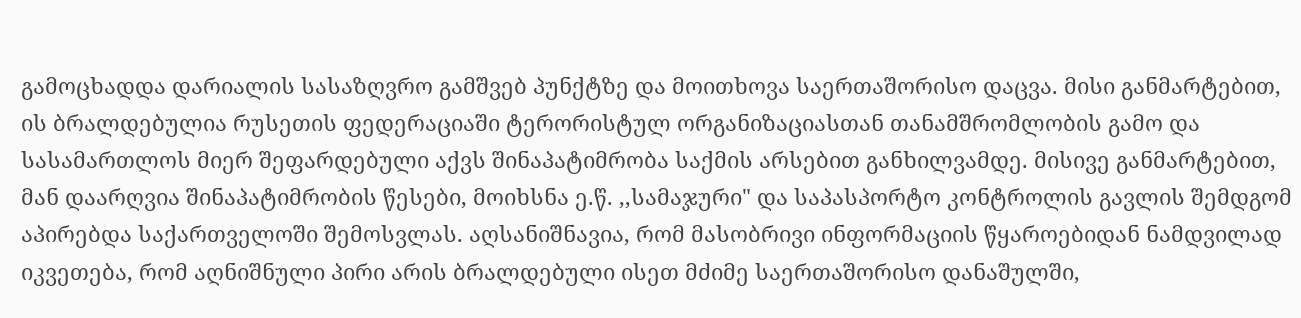გამოცხადდა დარიალის სასაზღვრო გამშვებ პუნქტზე და მოითხოვა საერთაშორისო დაცვა. მისი განმარტებით, ის ბრალდებულია რუსეთის ფედერაციაში ტერორისტულ ორგანიზაციასთან თანამშრომლობის გამო და სასამართლოს მიერ შეფარდებული აქვს შინაპატიმრობა საქმის არსებით განხილვამდე. მისივე განმარტებით, მან დაარღვია შინაპატიმრობის წესები, მოიხსნა ე.წ. ,,სამაჯური" და საპასპორტო კონტროლის გავლის შემდგომ აპირებდა საქართველოში შემოსვლას. აღსანიშნავია, რომ მასობრივი ინფორმაციის წყაროებიდან ნამდვილად იკვეთება, რომ აღნიშნული პირი არის ბრალდებული ისეთ მძიმე საერთაშორისო დანაშულში,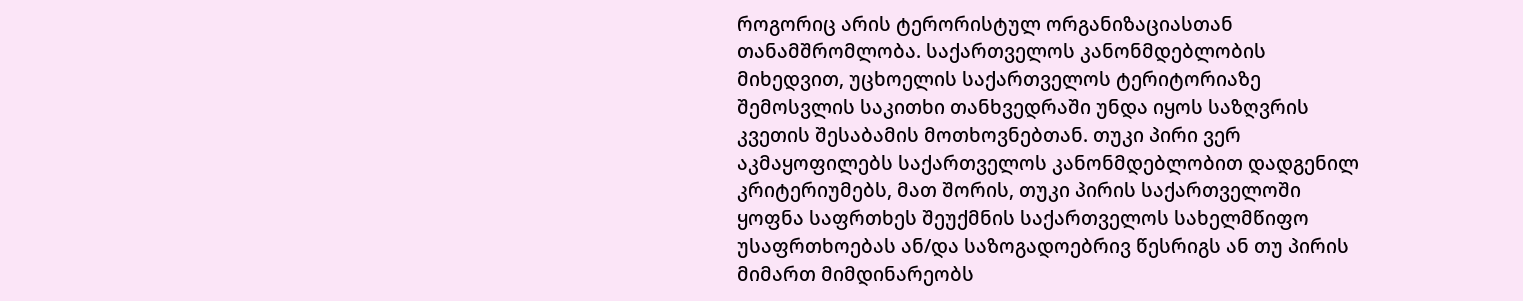როგორიც არის ტერორისტულ ორგანიზაციასთან თანამშრომლობა. საქართველოს კანონმდებლობის მიხედვით, უცხოელის საქართველოს ტერიტორიაზე შემოსვლის საკითხი თანხვედრაში უნდა იყოს საზღვრის კვეთის შესაბამის მოთხოვნებთან. თუკი პირი ვერ აკმაყოფილებს საქართველოს კანონმდებლობით დადგენილ კრიტერიუმებს, მათ შორის, თუკი პირის საქართველოში ყოფნა საფრთხეს შეუქმნის საქართველოს სახელმწიფო უსაფრთხოებას ან/და საზოგადოებრივ წესრიგს ან თუ პირის მიმართ მიმდინარეობს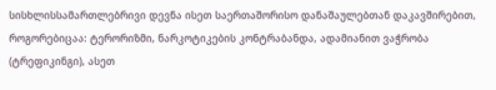სისხლისსამართლებრივი დევნა ისეთ საერთაშორისო დანაშაულებთან დაკავშირებით, როგორებიცაა: ტერორიზმი, ნარკოტიკების კონტრაბანდა, ადამიანით ვაჭრობა (ტრეფიკინგი), ასეთ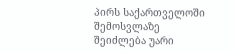პირს საქართველოში შემოსვლაზე შეიძლება უარი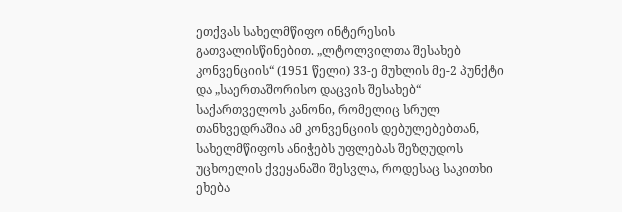ეთქვას სახელმწიფო ინტერესის გათვალისწინებით. „ლტოლვილთა შესახებ კონვენციის“ (1951 წელი) 33-ე მუხლის მე-2 პუნქტი და „საერთაშორისო დაცვის შესახებ“ საქართველოს კანონი, რომელიც სრულ თანხვედრაშია ამ კონვენციის დებულებებთან, სახელმწიფოს ანიჭებს უფლებას შეზღუდოს უცხოელის ქვეყანაში შესვლა, როდესაც საკითხი ეხება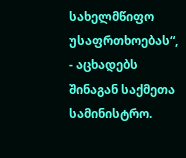სახელმწიფო უსაფრთხოებას“, - აცხადებს შინაგან საქმეთა სამინისტრო.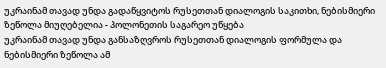უკრაინამ თავად უნდა გადაწყვიტოს რუსეთთან დიალოგის საკითხი, ნებისმიერი ზეწოლა მიუღებელია - პოლონეთის საგარეო უწყება
უკრაინამ თავად უნდა განსაზღვროს რუსეთთან დიალოგის ფორმულა და ნებისმიერი ზეწოლა ამ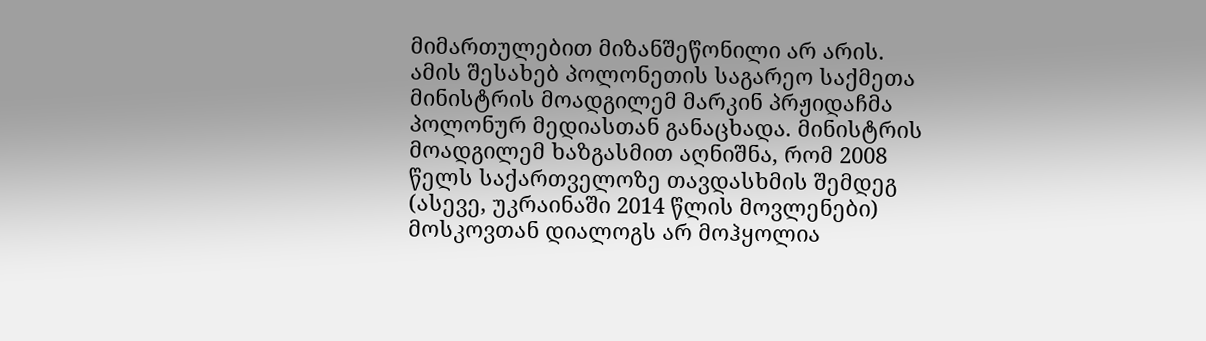მიმართულებით მიზანშეწონილი არ არის. ამის შესახებ პოლონეთის საგარეო საქმეთა მინისტრის მოადგილემ მარკინ პრჟიდაჩმა პოლონურ მედიასთან განაცხადა. მინისტრის მოადგილემ ხაზგასმით აღნიშნა, რომ 2008 წელს საქართველოზე თავდასხმის შემდეგ (ასევე, უკრაინაში 2014 წლის მოვლენები) მოსკოვთან დიალოგს არ მოჰყოლია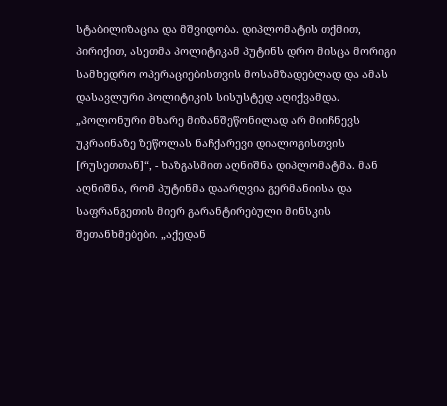სტაბილიზაცია და მშვიდობა. დიპლომატის თქმით, პირიქით, ასეთმა პოლიტიკამ პუტინს დრო მისცა მორიგი სამხედრო ოპერაციებისთვის მოსამზადებლად და ამას დასავლური პოლიტიკის სისუსტედ აღიქვამდა. „პოლონური მხარე მიზანშეწონილად არ მიიჩნევს უკრაინაზე ზეწოლას ნაჩქარევი დიალოგისთვის [რუსეთთან]“, - ხაზგასმით აღნიშნა დიპლომატმა. მან აღნიშნა, რომ პუტინმა დაარღვია გერმანიისა და საფრანგეთის მიერ გარანტირებული მინსკის შეთანხმებები. „აქედან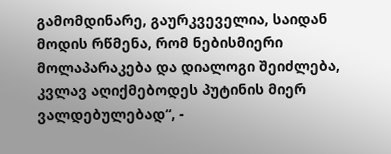გამომდინარე, გაურკვეველია, საიდან მოდის რწმენა, რომ ნებისმიერი მოლაპარაკება და დიალოგი შეიძლება, კვლავ აღიქმებოდეს პუტინის მიერ ვალდებულებად“, -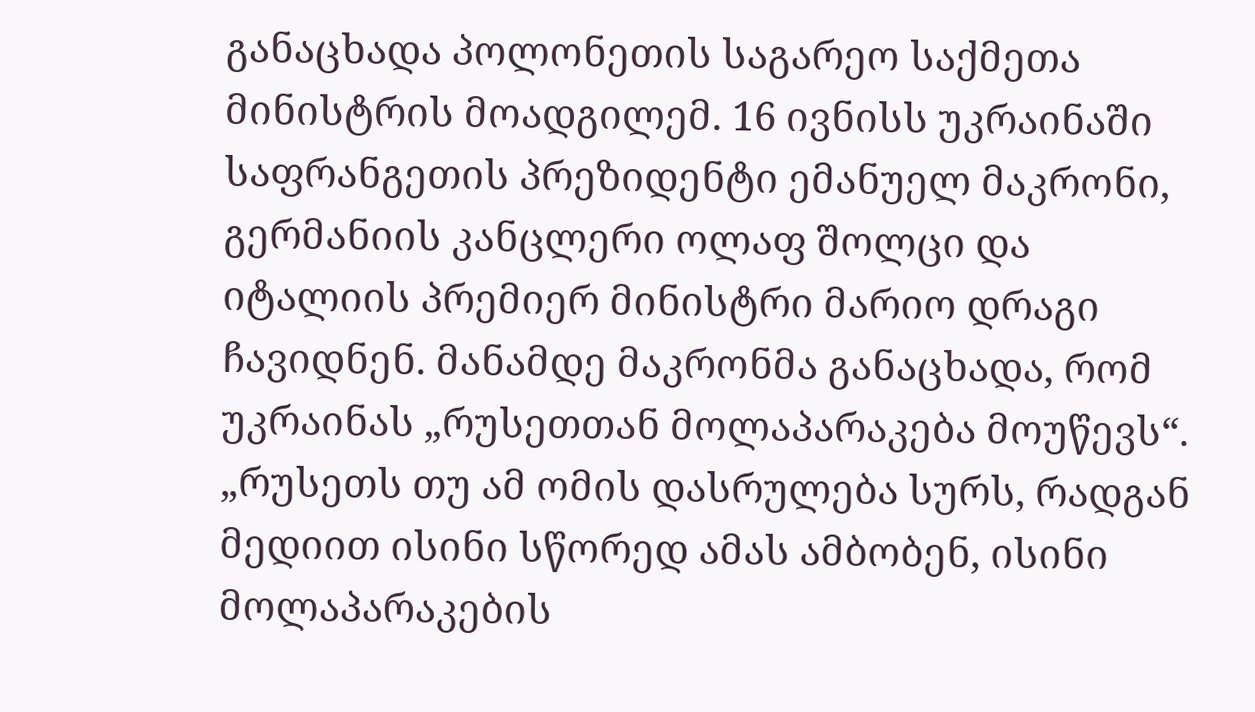განაცხადა პოლონეთის საგარეო საქმეთა მინისტრის მოადგილემ. 16 ივნისს უკრაინაში საფრანგეთის პრეზიდენტი ემანუელ მაკრონი, გერმანიის კანცლერი ოლაფ შოლცი და იტალიის პრემიერ მინისტრი მარიო დრაგი ჩავიდნენ. მანამდე მაკრონმა განაცხადა, რომ უკრაინას „რუსეთთან მოლაპარაკება მოუწევს“. „რუსეთს თუ ამ ომის დასრულება სურს, რადგან მედიით ისინი სწორედ ამას ამბობენ, ისინი მოლაპარაკების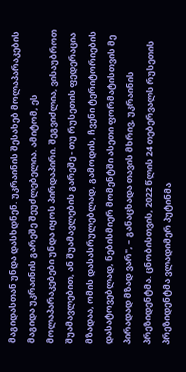მაგიდასთან უნდა დასხდნენ. უკრაინის შესახებ მოლაპარაკების მაგიდა უკრაინის გარეშე შეუძლებელია. ამიტომ, ეს მოლაპარაკებები უნდა იყოს პირდაპირი. შეგვიძლია, ვისაუბროთ შუამავლებით, ან შუამავლების გარეშე - თუ რუსეთის ფედერაცია მზადაა, ომის დასასრულებლად, გამოდის, ჩვენი ტერიტორიების დასატოვებლად, ნებისმიერ მომენტში ასეთი ფორმატისთვის მე პირადად მზად ვარ", – განაცხადა თავის მხრივ, უკრაინის პრეზიდენტმა. ცნობისთვის, 2022 წლის 24 თებერვალს რუსეთის პრეზიდენტმა ვლადიმერ პუტინმა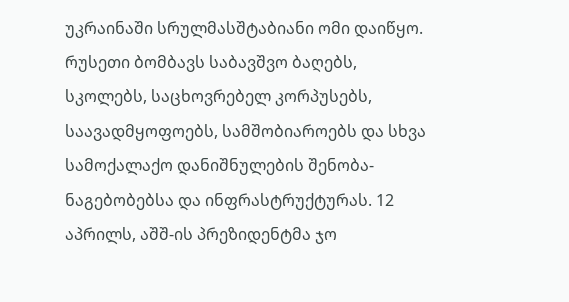უკრაინაში სრულმასშტაბიანი ომი დაიწყო. რუსეთი ბომბავს საბავშვო ბაღებს, სკოლებს, საცხოვრებელ კორპუსებს, საავადმყოფოებს, სამშობიაროებს და სხვა სამოქალაქო დანიშნულების შენობა-ნაგებობებსა და ინფრასტრუქტურას. 12 აპრილს, აშშ-ის პრეზიდენტმა ჯო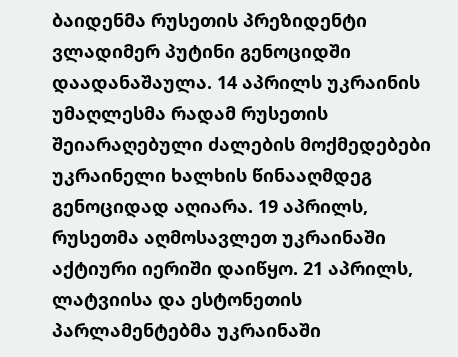ბაიდენმა რუსეთის პრეზიდენტი ვლადიმერ პუტინი გენოციდში დაადანაშაულა. 14 აპრილს უკრაინის უმაღლესმა რადამ რუსეთის შეიარაღებული ძალების მოქმედებები უკრაინელი ხალხის წინააღმდეგ გენოციდად აღიარა. 19 აპრილს, რუსეთმა აღმოსავლეთ უკრაინაში აქტიური იერიში დაიწყო. 21 აპრილს, ლატვიისა და ესტონეთის პარლამენტებმა უკრაინაში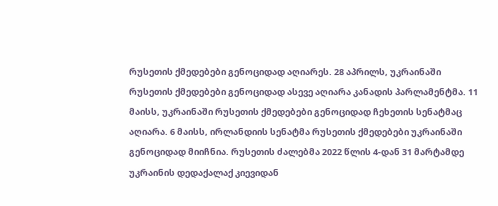რუსეთის ქმედებები გენოციდად აღიარეს. 28 აპრილს, უკრაინაში რუსეთის ქმედებები გენოციდად ასევე აღიარა კანადის პარლამენტმა. 11 მაისს, უკრაინაში რუსეთის ქმედებები გენოციდად ჩეხეთის სენატმაც აღიარა. 6 მაისს, ირლანდიის სენატმა რუსეთის ქმედებები უკრაინაში გენოციდად მიიჩნია. რუსეთის ძალებმა 2022 წლის 4-დან 31 მარტამდე უკრაინის დედაქალაქ კიევიდან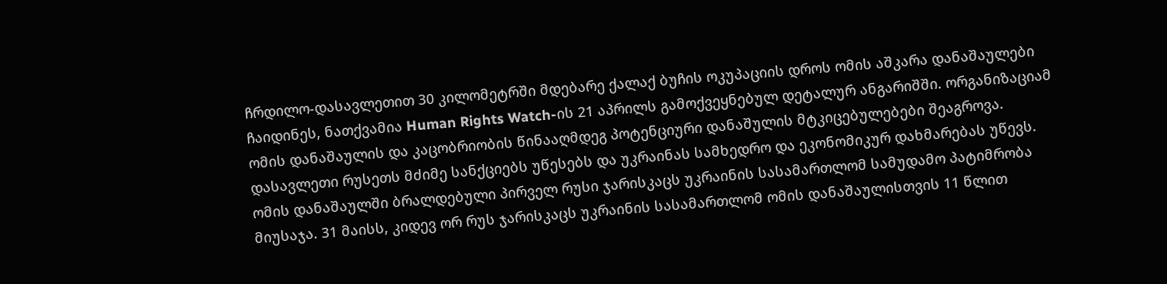ჩრდილო-დასავლეთით 30 კილომეტრში მდებარე ქალაქ ბუჩის ოკუპაციის დროს ომის აშკარა დანაშაულები ჩაიდინეს, ნათქვამია Human Rights Watch-ის 21 აპრილს გამოქვეყნებულ დეტალურ ანგარიშში. ორგანიზაციამ ომის დანაშაულის და კაცობრიობის წინააღმდეგ პოტენციური დანაშულის მტკიცებულებები შეაგროვა. დასავლეთი რუსეთს მძიმე სანქციებს უწესებს და უკრაინას სამხედრო და ეკონომიკურ დახმარებას უწევს. ომის დანაშაულში ბრალდებული პირველ რუსი ჯარისკაცს უკრაინის სასამართლომ სამუდამო პატიმრობა მიუსაჯა. 31 მაისს, კიდევ ორ რუს ჯარისკაცს უკრაინის სასამართლომ ომის დანაშაულისთვის 11 წლით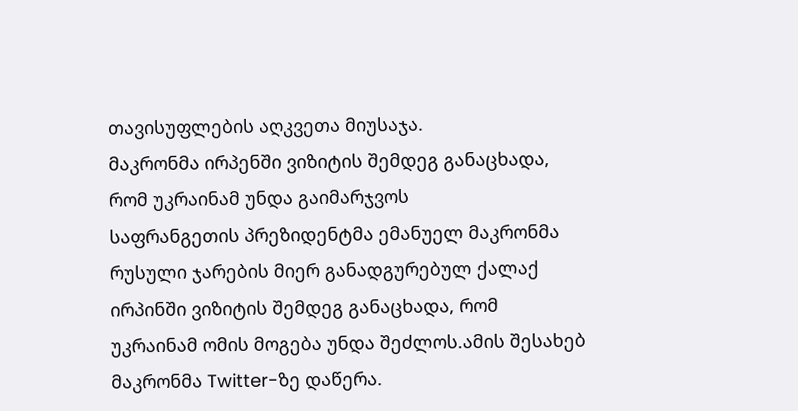თავისუფლების აღკვეთა მიუსაჯა.
მაკრონმა ირპენში ვიზიტის შემდეგ განაცხადა, რომ უკრაინამ უნდა გაიმარჯვოს
საფრანგეთის პრეზიდენტმა ემანუელ მაკრონმა რუსული ჯარების მიერ განადგურებულ ქალაქ ირპინში ვიზიტის შემდეგ განაცხადა, რომ უკრაინამ ომის მოგება უნდა შეძლოს.ამის შესახებ მაკრონმა Twitter-ზე დაწერა.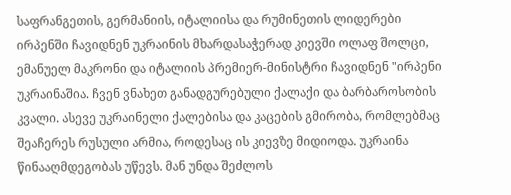საფრანგეთის, გერმანიის, იტალიისა და რუმინეთის ლიდერები ირპენში ჩავიდნენ უკრაინის მხარდასაჭერად კიევში ოლაფ შოლცი, ემანუელ მაკრონი და იტალიის პრემიერ-მინისტრი ჩავიდნენ "ირპენი უკრაინაშია. ჩვენ ვნახეთ განადგურებული ქალაქი და ბარბაროსობის კვალი. ასევე უკრაინელი ქალებისა და კაცების გმირობა, რომლებმაც შეაჩერეს რუსული არმია, როდესაც ის კიევზე მიდიოდა. უკრაინა წინააღმდეგობას უწევს. მან უნდა შეძლოს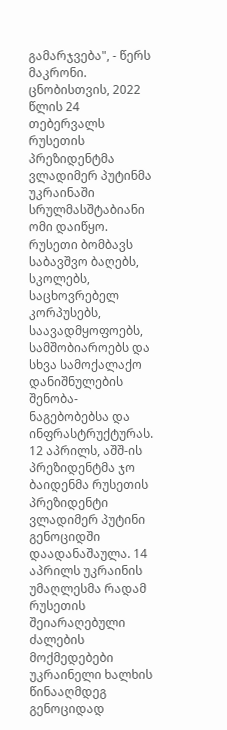გამარჯვება", - წერს მაკრონი. ცნობისთვის, 2022 წლის 24 თებერვალს რუსეთის პრეზიდენტმა ვლადიმერ პუტინმა უკრაინაში სრულმასშტაბიანი ომი დაიწყო. რუსეთი ბომბავს საბავშვო ბაღებს, სკოლებს, საცხოვრებელ კორპუსებს, საავადმყოფოებს, სამშობიაროებს და სხვა სამოქალაქო დანიშნულების შენობა-ნაგებობებსა და ინფრასტრუქტურას. 12 აპრილს, აშშ-ის პრეზიდენტმა ჯო ბაიდენმა რუსეთის პრეზიდენტი ვლადიმერ პუტინი გენოციდში დაადანაშაულა. 14 აპრილს უკრაინის უმაღლესმა რადამ რუსეთის შეიარაღებული ძალების მოქმედებები უკრაინელი ხალხის წინააღმდეგ გენოციდად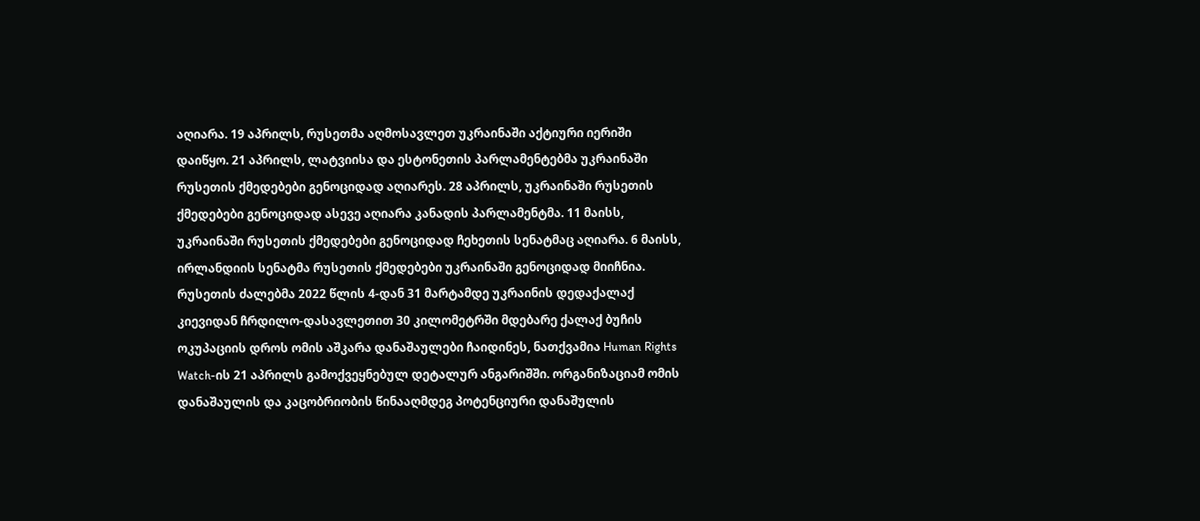აღიარა. 19 აპრილს, რუსეთმა აღმოსავლეთ უკრაინაში აქტიური იერიში დაიწყო. 21 აპრილს, ლატვიისა და ესტონეთის პარლამენტებმა უკრაინაში რუსეთის ქმედებები გენოციდად აღიარეს. 28 აპრილს, უკრაინაში რუსეთის ქმედებები გენოციდად ასევე აღიარა კანადის პარლამენტმა. 11 მაისს, უკრაინაში რუსეთის ქმედებები გენოციდად ჩეხეთის სენატმაც აღიარა. 6 მაისს, ირლანდიის სენატმა რუსეთის ქმედებები უკრაინაში გენოციდად მიიჩნია. რუსეთის ძალებმა 2022 წლის 4-დან 31 მარტამდე უკრაინის დედაქალაქ კიევიდან ჩრდილო-დასავლეთით 30 კილომეტრში მდებარე ქალაქ ბუჩის ოკუპაციის დროს ომის აშკარა დანაშაულები ჩაიდინეს, ნათქვამია Human Rights Watch-ის 21 აპრილს გამოქვეყნებულ დეტალურ ანგარიშში. ორგანიზაციამ ომის დანაშაულის და კაცობრიობის წინააღმდეგ პოტენციური დანაშულის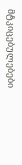მტკიცებულებები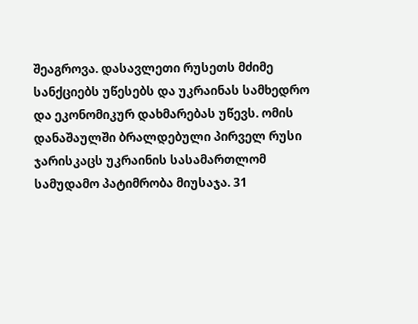შეაგროვა. დასავლეთი რუსეთს მძიმე სანქციებს უწესებს და უკრაინას სამხედრო და ეკონომიკურ დახმარებას უწევს. ომის დანაშაულში ბრალდებული პირველ რუსი ჯარისკაცს უკრაინის სასამართლომ სამუდამო პატიმრობა მიუსაჯა. 31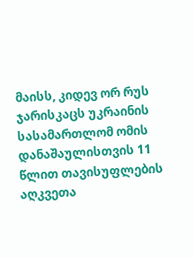მაისს, კიდევ ორ რუს ჯარისკაცს უკრაინის სასამართლომ ომის დანაშაულისთვის 11 წლით თავისუფლების აღკვეთა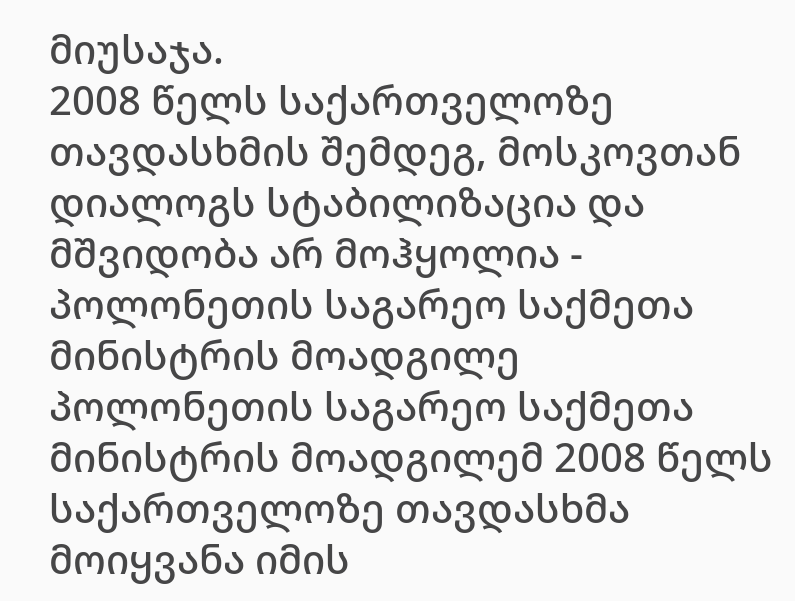მიუსაჯა.
2008 წელს საქართველოზე თავდასხმის შემდეგ, მოსკოვთან დიალოგს სტაბილიზაცია და მშვიდობა არ მოჰყოლია - პოლონეთის საგარეო საქმეთა მინისტრის მოადგილე
პოლონეთის საგარეო საქმეთა მინისტრის მოადგილემ 2008 წელს საქართველოზე თავდასხმა მოიყვანა იმის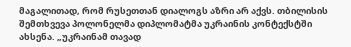მაგალითად, რომ რუსეთთან დიალოგს აზრი არ აქვს. თბილისის შემთხვევა პოლონელმა დიპლომატმა უკრაინის კონტექსტში ახსენა. „უკრაინამ თავად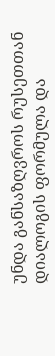უნდა განსაზღვროს რუსეთთან დიალოგის ფორმულა და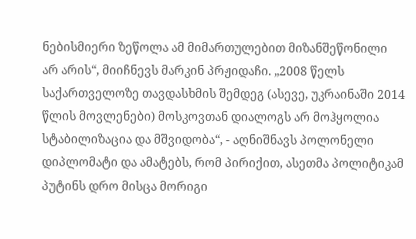ნებისმიერი ზეწოლა ამ მიმართულებით მიზანშეწონილი არ არის“, მიიჩნევს მარკინ პრჟიდაჩი. „2008 წელს საქართველოზე თავდასხმის შემდეგ (ასევე, უკრაინაში 2014 წლის მოვლენები) მოსკოვთან დიალოგს არ მოჰყოლია სტაბილიზაცია და მშვიდობა“, - აღნიშნავს პოლონელი დიპლომატი და ამატებს, რომ პირიქით, ასეთმა პოლიტიკამ პუტინს დრო მისცა მორიგი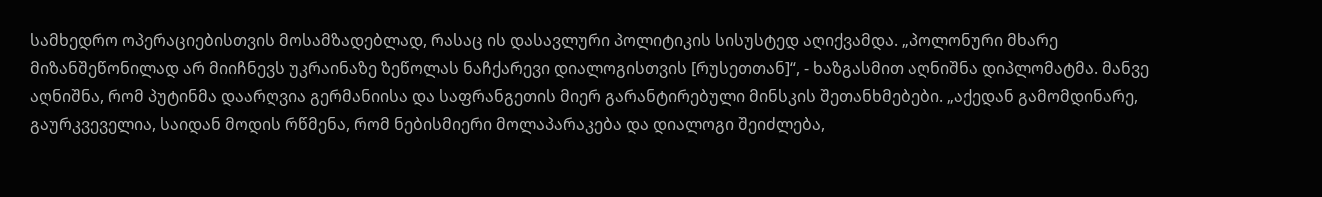სამხედრო ოპერაციებისთვის მოსამზადებლად, რასაც ის დასავლური პოლიტიკის სისუსტედ აღიქვამდა. „პოლონური მხარე მიზანშეწონილად არ მიიჩნევს უკრაინაზე ზეწოლას ნაჩქარევი დიალოგისთვის [რუსეთთან]“, - ხაზგასმით აღნიშნა დიპლომატმა. მანვე აღნიშნა, რომ პუტინმა დაარღვია გერმანიისა და საფრანგეთის მიერ გარანტირებული მინსკის შეთანხმებები. „აქედან გამომდინარე, გაურკვეველია, საიდან მოდის რწმენა, რომ ნებისმიერი მოლაპარაკება და დიალოგი შეიძლება,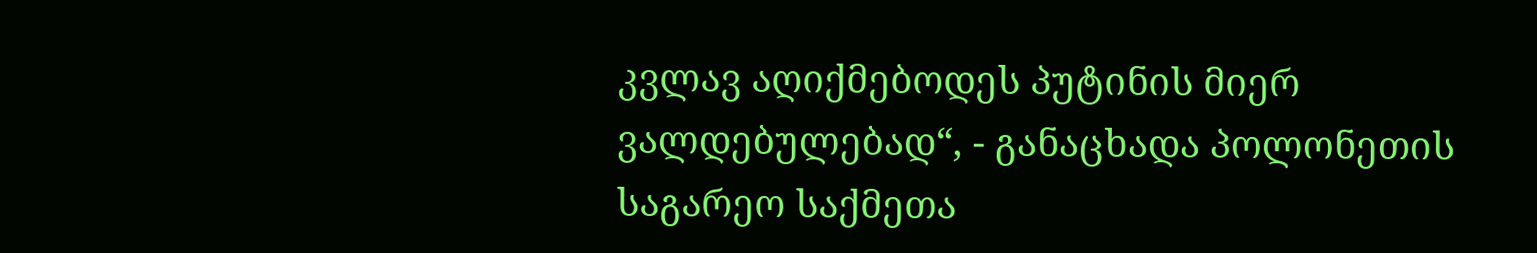კვლავ აღიქმებოდეს პუტინის მიერ ვალდებულებად“, - განაცხადა პოლონეთის საგარეო საქმეთა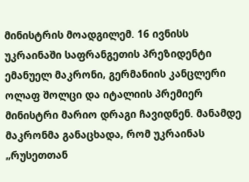მინისტრის მოადგილემ. 16 ივნისს უკრაინაში საფრანგეთის პრეზიდენტი ემანუელ მაკრონი, გერმანიის კანცლერი ოლაფ შოლცი და იტალიის პრემიერ მინისტრი მარიო დრაგი ჩავიდნენ. მანამდე მაკრონმა განაცხადა, რომ უკრაინას „რუსეთთან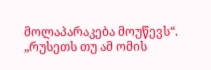მოლაპარაკება მოუწევს“. „რუსეთს თუ ამ ომის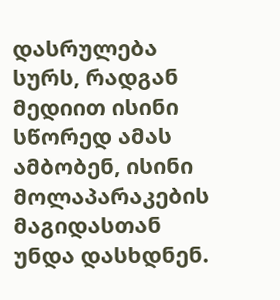დასრულება სურს, რადგან მედიით ისინი სწორედ ამას ამბობენ, ისინი მოლაპარაკების მაგიდასთან უნდა დასხდნენ.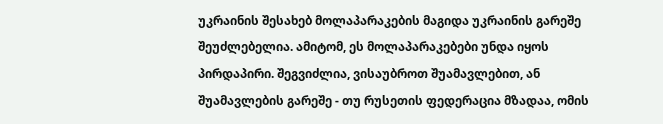უკრაინის შესახებ მოლაპარაკების მაგიდა უკრაინის გარეშე შეუძლებელია. ამიტომ, ეს მოლაპარაკებები უნდა იყოს პირდაპირი. შეგვიძლია, ვისაუბროთ შუამავლებით, ან შუამავლების გარეშე - თუ რუსეთის ფედერაცია მზადაა, ომის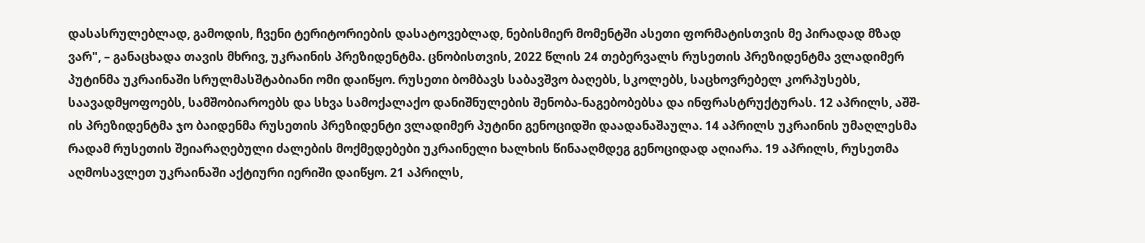დასასრულებლად, გამოდის, ჩვენი ტერიტორიების დასატოვებლად, ნებისმიერ მომენტში ასეთი ფორმატისთვის მე პირადად მზად ვარ", – განაცხადა თავის მხრივ, უკრაინის პრეზიდენტმა. ცნობისთვის, 2022 წლის 24 თებერვალს რუსეთის პრეზიდენტმა ვლადიმერ პუტინმა უკრაინაში სრულმასშტაბიანი ომი დაიწყო. რუსეთი ბომბავს საბავშვო ბაღებს, სკოლებს, საცხოვრებელ კორპუსებს, საავადმყოფოებს, სამშობიაროებს და სხვა სამოქალაქო დანიშნულების შენობა-ნაგებობებსა და ინფრასტრუქტურას. 12 აპრილს, აშშ-ის პრეზიდენტმა ჯო ბაიდენმა რუსეთის პრეზიდენტი ვლადიმერ პუტინი გენოციდში დაადანაშაულა. 14 აპრილს უკრაინის უმაღლესმა რადამ რუსეთის შეიარაღებული ძალების მოქმედებები უკრაინელი ხალხის წინააღმდეგ გენოციდად აღიარა. 19 აპრილს, რუსეთმა აღმოსავლეთ უკრაინაში აქტიური იერიში დაიწყო. 21 აპრილს,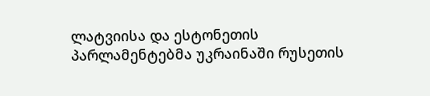ლატვიისა და ესტონეთის პარლამენტებმა უკრაინაში რუსეთის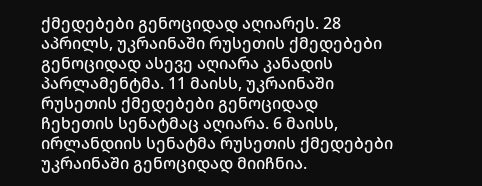ქმედებები გენოციდად აღიარეს. 28 აპრილს, უკრაინაში რუსეთის ქმედებები გენოციდად ასევე აღიარა კანადის პარლამენტმა. 11 მაისს, უკრაინაში რუსეთის ქმედებები გენოციდად ჩეხეთის სენატმაც აღიარა. 6 მაისს, ირლანდიის სენატმა რუსეთის ქმედებები უკრაინაში გენოციდად მიიჩნია.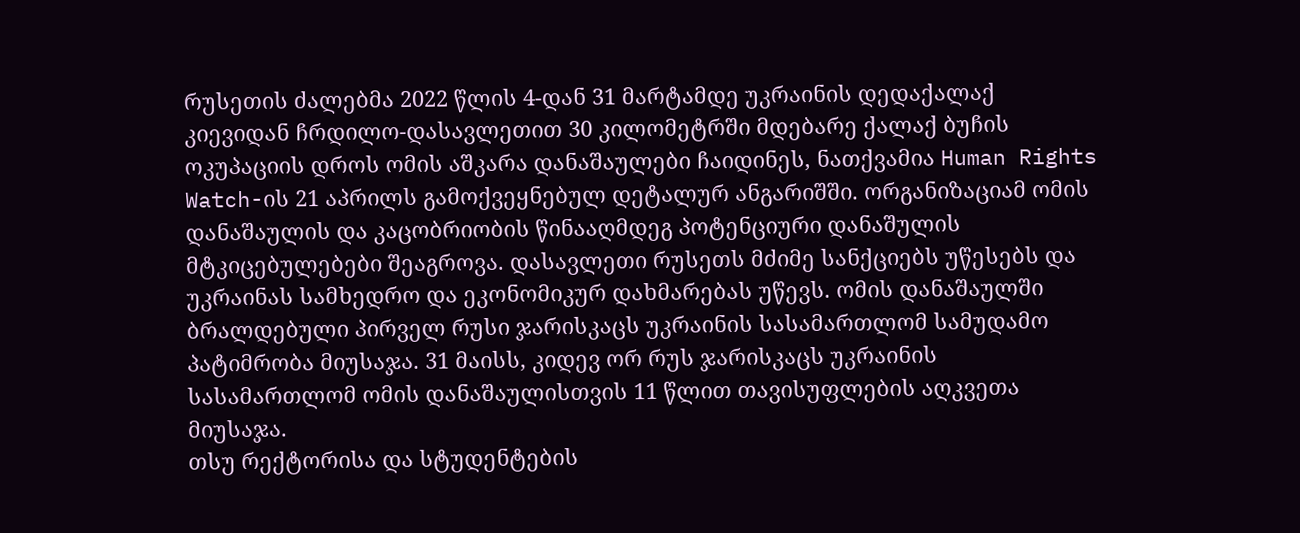რუსეთის ძალებმა 2022 წლის 4-დან 31 მარტამდე უკრაინის დედაქალაქ კიევიდან ჩრდილო-დასავლეთით 30 კილომეტრში მდებარე ქალაქ ბუჩის ოკუპაციის დროს ომის აშკარა დანაშაულები ჩაიდინეს, ნათქვამია Human Rights Watch-ის 21 აპრილს გამოქვეყნებულ დეტალურ ანგარიშში. ორგანიზაციამ ომის დანაშაულის და კაცობრიობის წინააღმდეგ პოტენციური დანაშულის მტკიცებულებები შეაგროვა. დასავლეთი რუსეთს მძიმე სანქციებს უწესებს და უკრაინას სამხედრო და ეკონომიკურ დახმარებას უწევს. ომის დანაშაულში ბრალდებული პირველ რუსი ჯარისკაცს უკრაინის სასამართლომ სამუდამო პატიმრობა მიუსაჯა. 31 მაისს, კიდევ ორ რუს ჯარისკაცს უკრაინის სასამართლომ ომის დანაშაულისთვის 11 წლით თავისუფლების აღკვეთა მიუსაჯა.
თსუ რექტორისა და სტუდენტების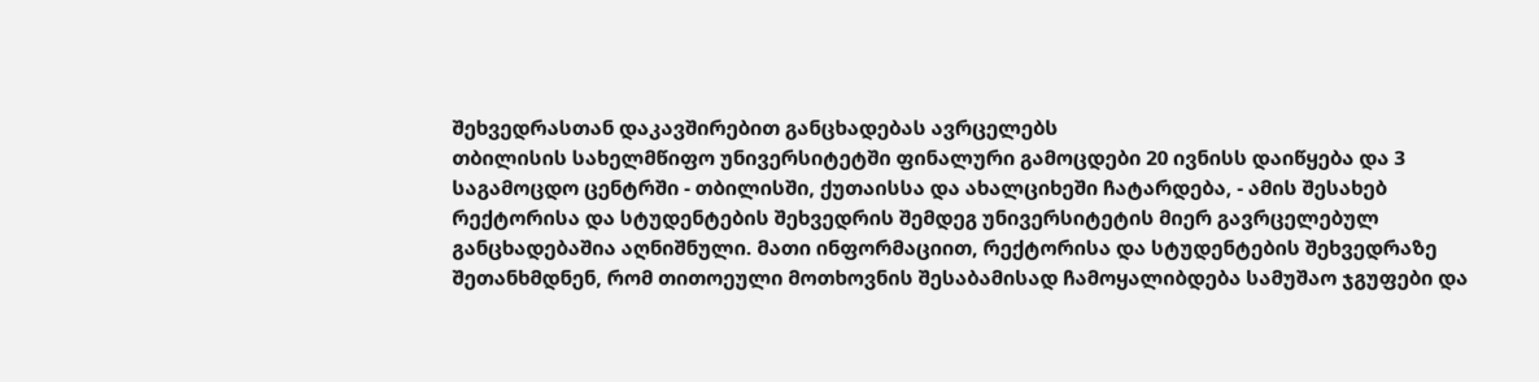შეხვედრასთან დაკავშირებით განცხადებას ავრცელებს
თბილისის სახელმწიფო უნივერსიტეტში ფინალური გამოცდები 20 ივნისს დაიწყება და 3 საგამოცდო ცენტრში - თბილისში, ქუთაისსა და ახალციხეში ჩატარდება, - ამის შესახებ რექტორისა და სტუდენტების შეხვედრის შემდეგ უნივერსიტეტის მიერ გავრცელებულ განცხადებაშია აღნიშნული. მათი ინფორმაციით, რექტორისა და სტუდენტების შეხვედრაზე შეთანხმდნენ, რომ თითოეული მოთხოვნის შესაბამისად ჩამოყალიბდება სამუშაო ჯგუფები და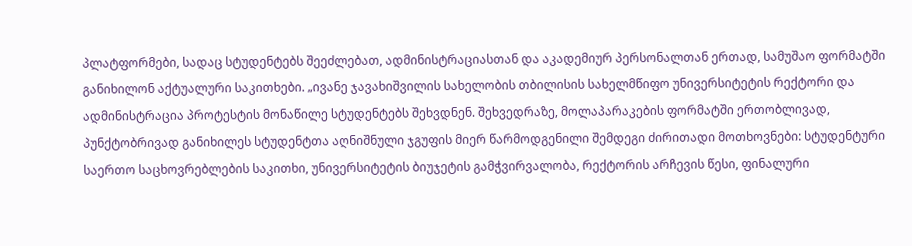პლატფორმები, სადაც სტუდენტებს შეეძლებათ, ადმინისტრაციასთან და აკადემიურ პერსონალთან ერთად, სამუშაო ფორმატში განიხილონ აქტუალური საკითხები. „ივანე ჯავახიშვილის სახელობის თბილისის სახელმწიფო უნივერსიტეტის რექტორი და ადმინისტრაცია პროტესტის მონაწილე სტუდენტებს შეხვდნენ. შეხვედრაზე, მოლაპარაკების ფორმატში ერთობლივად, პუნქტობრივად განიხილეს სტუდენტთა აღნიშნული ჯგუფის მიერ წარმოდგენილი შემდეგი ძირითადი მოთხოვნები: სტუდენტური საერთო საცხოვრებლების საკითხი, უნივერსიტეტის ბიუჯეტის გამჭვირვალობა, რექტორის არჩევის წესი, ფინალური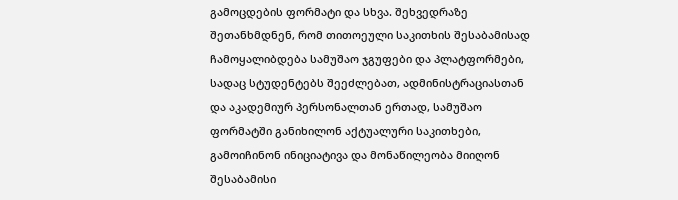გამოცდების ფორმატი და სხვა. შეხვედრაზე შეთანხმდნენ, რომ თითოეული საკითხის შესაბამისად ჩამოყალიბდება სამუშაო ჯგუფები და პლატფორმები, სადაც სტუდენტებს შეეძლებათ, ადმინისტრაციასთან და აკადემიურ პერსონალთან ერთად, სამუშაო ფორმატში განიხილონ აქტუალური საკითხები, გამოიჩინონ ინიციატივა და მონაწილეობა მიიღონ შესაბამისი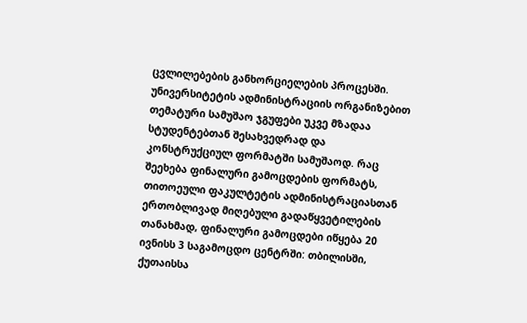ცვლილებების განხორციელების პროცესში. უნივერსიტეტის ადმინისტრაციის ორგანიზებით თემატური სამუშაო ჯგუფები უკვე მზადაა სტუდენტებთან შესახვედრად და კონსტრუქციულ ფორმატში სამუშაოდ. რაც შეეხება ფინალური გამოცდების ფორმატს, თითოეული ფაკულტეტის ადმინისტრაციასთან ერთობლივად მიღებული გადაწყვეტილების თანახმად, ფინალური გამოცდები იწყება 20 ივნისს 3 საგამოცდო ცენტრში: თბილისში, ქუთაისსა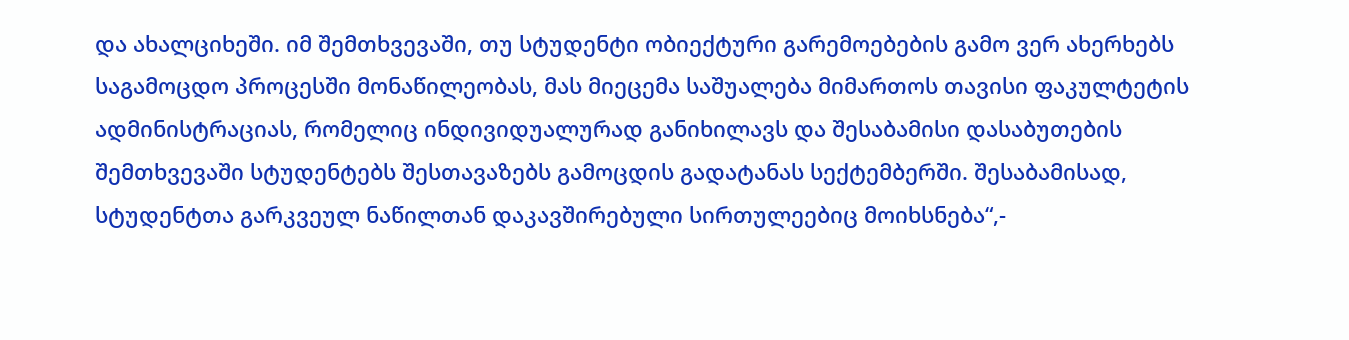და ახალციხეში. იმ შემთხვევაში, თუ სტუდენტი ობიექტური გარემოებების გამო ვერ ახერხებს საგამოცდო პროცესში მონაწილეობას, მას მიეცემა საშუალება მიმართოს თავისი ფაკულტეტის ადმინისტრაციას, რომელიც ინდივიდუალურად განიხილავს და შესაბამისი დასაბუთების შემთხვევაში სტუდენტებს შესთავაზებს გამოცდის გადატანას სექტემბერში. შესაბამისად, სტუდენტთა გარკვეულ ნაწილთან დაკავშირებული სირთულეებიც მოიხსნება“,-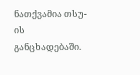ნათქვამია თსუ-ის განცხადებაში.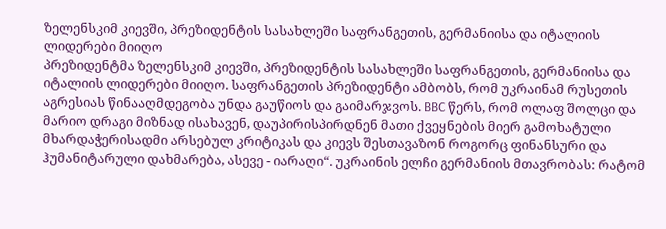ზელენსკიმ კიევში, პრეზიდენტის სასახლეში საფრანგეთის, გერმანიისა და იტალიის ლიდერები მიიღო
პრეზიდენტმა ზელენსკიმ კიევში, პრეზიდენტის სასახლეში საფრანგეთის, გერმანიისა და იტალიის ლიდერები მიიღო. საფრანგეთის პრეზიდენტი ამბობს, რომ უკრაინამ რუსეთის აგრესიას წინააღმდეგობა უნდა გაუწიოს და გაიმარჯვოს. BBC წერს, რომ ოლაფ შოლცი და მარიო დრაგი მიზნად ისახავენ, დაუპირისპირდნენ მათი ქვეყნების მიერ გამოხატული მხარდაჭერისადმი არსებულ კრიტიკას და კიევს შესთავაზონ როგორც ფინანსური და ჰუმანიტარული დახმარება, ასევე - იარაღი“. უკრაინის ელჩი გერმანიის მთავრობას: რატომ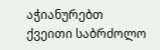აჭიანურებთ ქვეითი საბრძოლო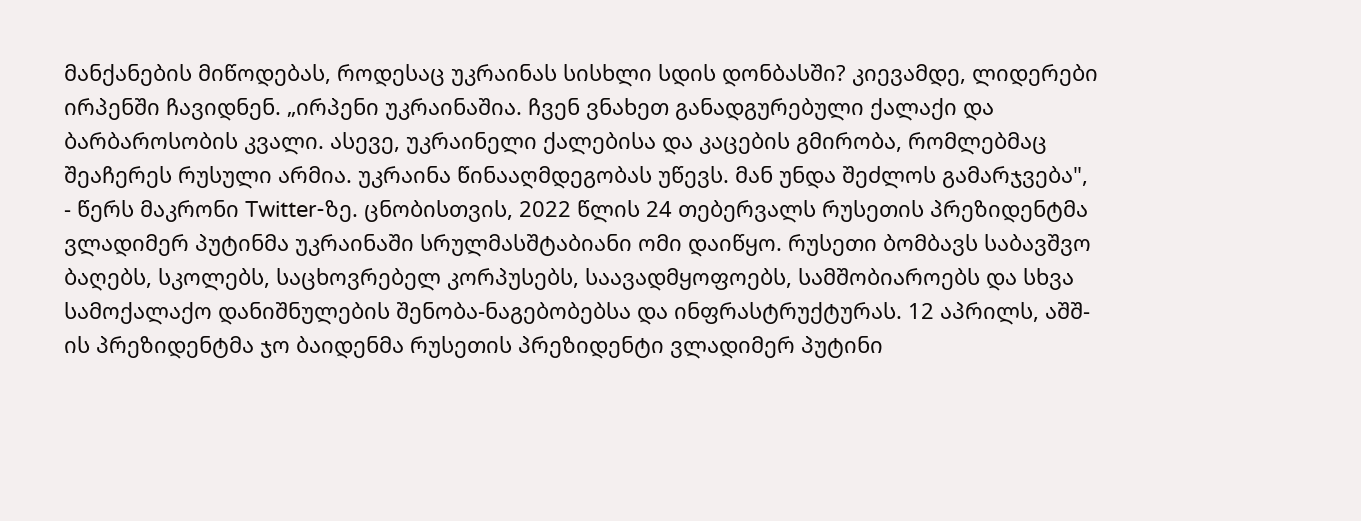მანქანების მიწოდებას, როდესაც უკრაინას სისხლი სდის დონბასში? კიევამდე, ლიდერები ირპენში ჩავიდნენ. „ირპენი უკრაინაშია. ჩვენ ვნახეთ განადგურებული ქალაქი და ბარბაროსობის კვალი. ასევე, უკრაინელი ქალებისა და კაცების გმირობა, რომლებმაც შეაჩერეს რუსული არმია. უკრაინა წინააღმდეგობას უწევს. მან უნდა შეძლოს გამარჯვება", - წერს მაკრონი Twitter-ზე. ცნობისთვის, 2022 წლის 24 თებერვალს რუსეთის პრეზიდენტმა ვლადიმერ პუტინმა უკრაინაში სრულმასშტაბიანი ომი დაიწყო. რუსეთი ბომბავს საბავშვო ბაღებს, სკოლებს, საცხოვრებელ კორპუსებს, საავადმყოფოებს, სამშობიაროებს და სხვა სამოქალაქო დანიშნულების შენობა-ნაგებობებსა და ინფრასტრუქტურას. 12 აპრილს, აშშ-ის პრეზიდენტმა ჯო ბაიდენმა რუსეთის პრეზიდენტი ვლადიმერ პუტინი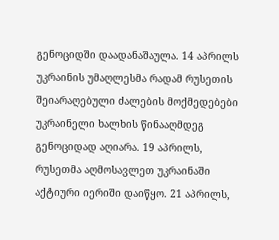გენოციდში დაადანაშაულა. 14 აპრილს უკრაინის უმაღლესმა რადამ რუსეთის შეიარაღებული ძალების მოქმედებები უკრაინელი ხალხის წინააღმდეგ გენოციდად აღიარა. 19 აპრილს, რუსეთმა აღმოსავლეთ უკრაინაში აქტიური იერიში დაიწყო. 21 აპრილს,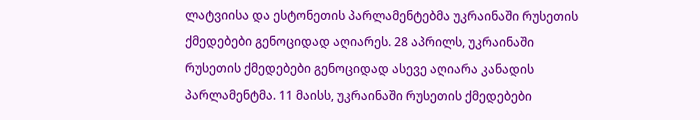ლატვიისა და ესტონეთის პარლამენტებმა უკრაინაში რუსეთის ქმედებები გენოციდად აღიარეს. 28 აპრილს, უკრაინაში რუსეთის ქმედებები გენოციდად ასევე აღიარა კანადის პარლამენტმა. 11 მაისს, უკრაინაში რუსეთის ქმედებები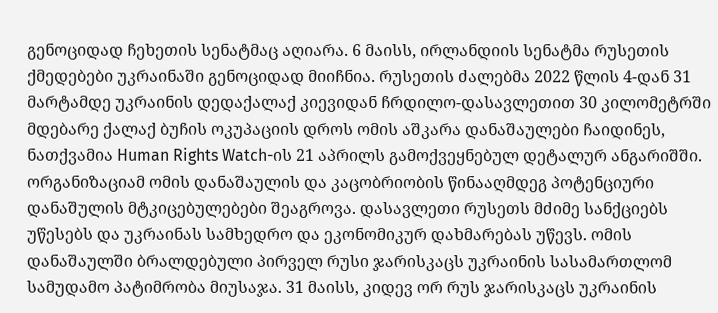გენოციდად ჩეხეთის სენატმაც აღიარა. 6 მაისს, ირლანდიის სენატმა რუსეთის ქმედებები უკრაინაში გენოციდად მიიჩნია. რუსეთის ძალებმა 2022 წლის 4-დან 31 მარტამდე უკრაინის დედაქალაქ კიევიდან ჩრდილო-დასავლეთით 30 კილომეტრში მდებარე ქალაქ ბუჩის ოკუპაციის დროს ომის აშკარა დანაშაულები ჩაიდინეს, ნათქვამია Human Rights Watch-ის 21 აპრილს გამოქვეყნებულ დეტალურ ანგარიშში. ორგანიზაციამ ომის დანაშაულის და კაცობრიობის წინააღმდეგ პოტენციური დანაშულის მტკიცებულებები შეაგროვა. დასავლეთი რუსეთს მძიმე სანქციებს უწესებს და უკრაინას სამხედრო და ეკონომიკურ დახმარებას უწევს. ომის დანაშაულში ბრალდებული პირველ რუსი ჯარისკაცს უკრაინის სასამართლომ სამუდამო პატიმრობა მიუსაჯა. 31 მაისს, კიდევ ორ რუს ჯარისკაცს უკრაინის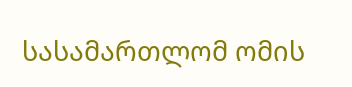სასამართლომ ომის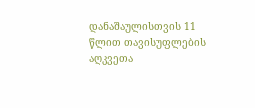დანაშაულისთვის 11 წლით თავისუფლების აღკვეთა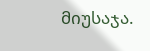მიუსაჯა.